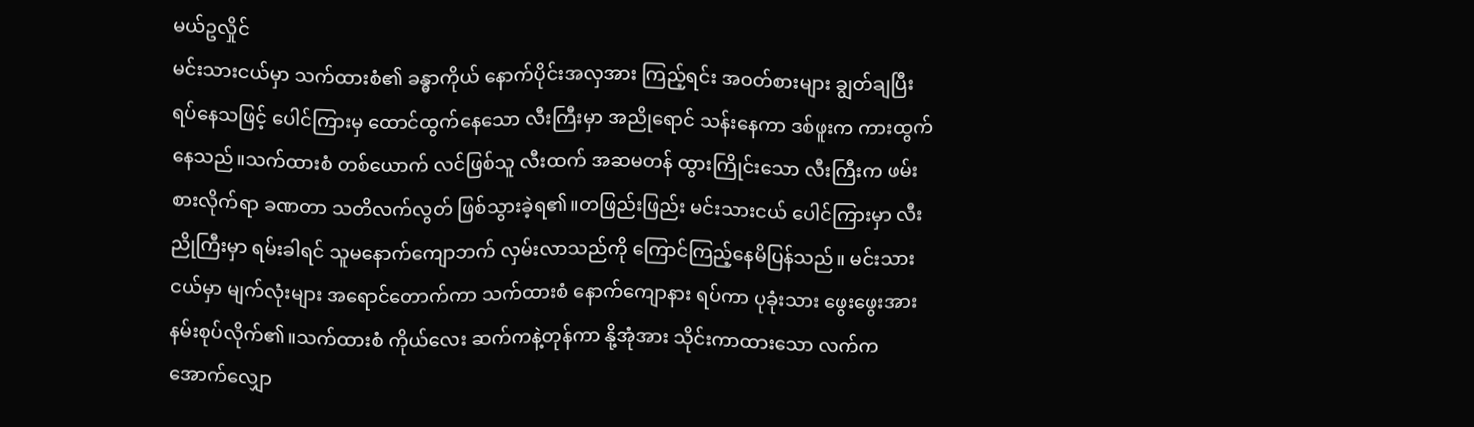မယ်ဥလှိုင်
မင်းသားငယ်မှာ သက်ထားစံ၏ ခန္ဓာကိုယ် နောက်ပိုင်းအလှအား ကြည့်ရင်း အဝတ်စားများ ချွတ်ချပြီး ရပ်နေသဖြင့် ပေါင်ကြားမှ ထောင်ထွက်နေသော လီးကြီးမှာ အညိုရောင် သန်းနေကာ ဒစ်ဖူးက ကားထွက်နေသည်။သက်ထားစံ တစ်ယောက် လင်ဖြစ်သူ လီးထက် အဆမတန် ထွားကြိုင်းသော လီးကြီးက ဖမ်းစားလိုက်ရာ ခဏတာ သတိလက်လွတ် ဖြစ်သွားခဲ့ရ၏။တဖြည်းဖြည်း မင်းသားငယ် ပေါင်ကြားမှာ လီးညိုကြီးမှာ ရမ်းခါရင် သူမနောက်ကျောဘက် လှမ်းလာသည်ကို ကြောင်ကြည့်နေမိပြန်သည်။ မင်းသားငယ်မှာ မျက်လုံးများ အရောင်တောက်ကာ သက်ထားစံ နောက်ကျောနား ရပ်ကာ ပုခုံးသား ဖွေးဖွေးအား နမ်းစုပ်လိုက်၏။သက်ထားစံ ကိုယ်လေး ဆက်ကနဲ့တုန်ကာ နို့အုံအား သိုင်းကာထားသော လက်က အောက်လျှော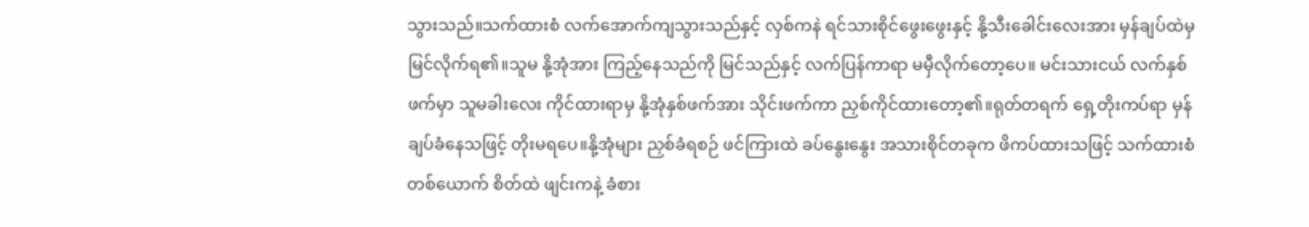သွားသည်။သက်ထားစံ လက်အောက်ကျသွားသည်နှင့် လှစ်ကနဲ ရင်သားစိုင်ဖွေးဖွေးနှင့် နို့သီးခေါင်းလေးအား မှန်ချပ်ထဲမှ မြင်လိုက်ရ၏။သူမ နို့အုံအား ကြည့်နေသည်ကို မြင်သည်နှင့် လက်ပြန်ကာရာ မမှီလိုက်တော့ပေ။ မင်းသားငယ် လက်နှစ်ဖက်မှာ သူမခါးလေး ကိုင်ထားရာမှ နို့အုံနှစ်ဖက်အား သိုင်းဖက်ကာ ညှစ်ကိုင်ထားတော့၏။ရုတ်တရက် ရှေ့တိုးကပ်ရာ မှန်ချပ်ခံနေသဖြင့် တိုးမရပေ။နို့အုံများ ညှစ်ခံရစဉ် ဖင်ကြားထဲ ခပ်နွေးနွေး အသားစိုင်တခုက ဖိကပ်ထားသဖြင့် သက်ထားစံ တစ်ယောက် စိတ်ထဲ ဖျင်းကနဲ့ ခံစား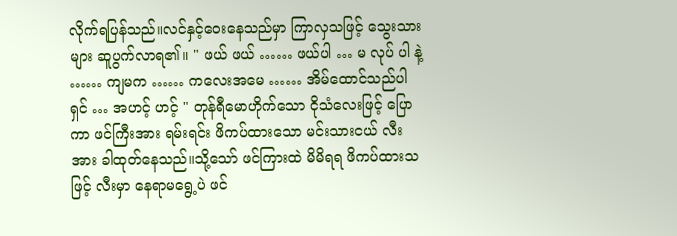လိုက်ရပြန်သည်။လင်နှင့်ဝေးနေသည်မှာ ကြာလှသဖြင့် သွေးသားများ ဆူပွက်လာရ၏။ " ဖယ် ဖယ် …… ဖယ်ပါ … မ လုပ် ပါ နဲ့ …… ကျမက …… ကလေးအမေ …… အိမ်ထောင်သည်ပါ ရှင် … အဟင့် ဟင့် " တုန်ရီမောဟိုက်သော ငိုသံလေးဖြင့် ပြောကာ ဖင်ကြီးအား ရမ်းရင်း ဖိကပ်ထားသော မင်းသားငယ် လီးအား ခါထုတ်နေသည်။သို့သော် ဖင်ကြားထဲ မိမိရရ ဖိကပ်ထားသဖြင့် လီးမှာ နေရာမရွေ့ပဲ ဖင်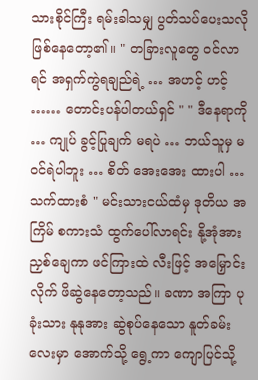သားစိုင်ကြီး ရမ်းခါသမျှ ပွတ်သပ်ပေးသလို ဖြစ်နေတော့၏။ " တခြားလူတွေ ဝင်လာရင် အရှက်ကွဲရချည်ရဲ့ … အဟင့် ဟင့် …… တောင်းပန်ပါတယ်ရှင် " " ဒီနေရာကို … ကျုပ် ခွင့်ပြုချက် မရပဲ … ဘယ်သူမှ မဝင်ရဲပါဘူး … စိတ် အေးအေး ထားပါ … သက်ထားစံ " မင်းသားငယ်ထံမှ ဒုတိယ အကြိမ် စကားသံ ထွက်ပေါ်လာရင်း နို့အုံအား ညှစ်ချေကာ ဖင်ကြားထဲ လီးဖြင့် အမြှောင်းလိုက် ဖိဆွဲနေတော့သည်။ ခဏာ အကြာ ပုခုံးသား နုနုအား ဆွဲစုပ်နေသော နူတ်ခမ်းလေးမှာ အောက်သို့ ရွေ့ကာ ကျောပြင်သို့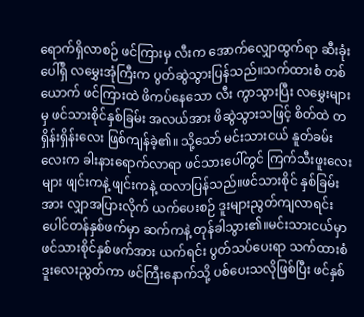ရောက်ရှိလာစဉ် ဖင်ကြားမှ လီးက အောက်လျှောထွက်ရာ ဆီးခုံးပေါ်ရှိ လမွှေးအုံကြီးက ပွတ်ဆွဲသွားပြန်သည်။သက်ထားစံ တစ်ယောက် ဖင်ကြားထဲ ဖိကပ်နေသော လီး ကွာသွားပြီး လမွှေးများမှ ဖင်သားစိုင်နှစ်ခြမ်း အလယ်အား ဖိဆွဲသွားသဖြင့် စိတ်ထဲ တရှိန်းရှိန်းလေး ဖြစ်ကျန်ခဲ့၏။ သို့သော် မင်းသားငယ် နူတ်ခမ်းလေးက ခါးနားရောက်လာရာ ဖင်သားပေါ်တွင် ကြက်သီးဖူးလေးများ ဖျင်းကနဲ့ ဖျင်းကနဲ့ ထလာပြန်သည်။ဖင်သားစိုင် နှစ်ခြမ်းအား လျှာအပြားလိုက် ယက်ပေးစဉ် ဒူးများညွတ်ကျလာရင်း ပေါင်တန်နှစ်ဖက်မှာ ဆက်ကနဲ့ တုန်ခါသွား၏။မင်းသားငယ်မှာ ဖင်သားစိုင်နှစ်ဖက်အား ယက်ရင်း ပွတ်သပ်ပေးရာ သက်ထားစံ ဒူးလေးညွတ်ကာ ဖင်ကြီးနောက်သို့ ပစ်ပေးသလိုဖြစ်ပြီး ဖင်နှစ်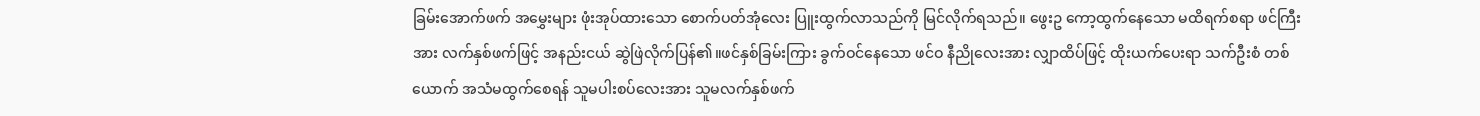ခြမ်းအောက်ဖက် အမွှေးများ ဖုံးအုပ်ထားသော စောက်ပတ်အုံလေး ပြူးထွက်လာသည်ကို မြင်လိုက်ရသည်။ ဖွေးဥ ကော့ထွက်နေသော မထိရက်စရာ ဖင်ကြီးအား လက်နှစ်ဖက်ဖြင့် အနည်းငယ် ဆွဲဖြဲလိုက်ပြန်၏။ဖင်နှစ်ခြမ်းကြား ခွက်ဝင်နေသော ဖင်ဝ နီညိုလေးအား လျှာထိပ်ဖြင့် ထိုးယက်ပေးရာ သက်ဦးစံ တစ်ယောက် အသံမထွက်စေရန် သူမပါးစပ်လေးအား သူမလက်နှစ်ဖက်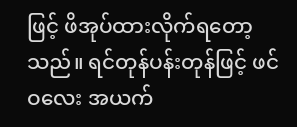ဖြင့် ဖိအုပ်ထားလိုက်ရတော့သည်။ ရင်တုန်ပန်းတုန်ဖြင့် ဖင်ဝလေး အယက်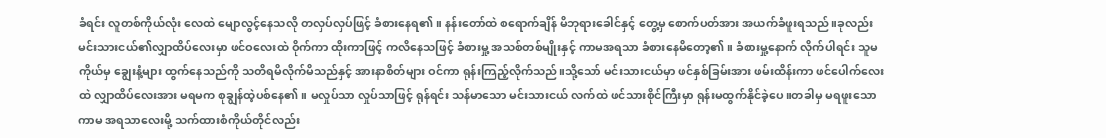ခံရင်း လူတစ်ကိုယ်လုံး လေထဲ မျောလွင့်နေသလို တလှပ်လှပ်ဖြင့် ခံစားနေရ၏။ နန်းတော်ထဲ စရောက်ချိန် မိဘုရားခေါင်နှင့် တွေ့မှ စောက်ပတ်အား အယက်ခံဖူးရသည်။ခုလည်း မင်းသားငယ်၏လျှာထိပ်လေးမှာ ဖင်ဝလေးထဲ ဝိုက်ကာ ထိုးကာဖြင့် ကလိနေသဖြင့် ခံစားမှု့ အသစ်တစ်မျိုးနှင့် ကာမအရသာ ခံစားနေမိတော့၏။ ခံစားမှု့နောက် လိုက်ပါရင်း သူမ ကိုယ်မှ ချွေးနံ့များ ထွက်နေသည်ကို သတိရမိလိုက်မိသည်နှင့် အားနာစိတ်များ ဝင်ကာ ရုန်းကြည့်လိုက်သည်။သို့သော် မင်းသားငယ်မှာ ဖင်နှစ်ခြမ်းအား ဖမ်းထိန်းကာ ဖင်ပေါက်လေးထဲ လျှာထိပ်လေးအား မရမက စုချွန်ထဲ့ပစ်နေ၏။ မလှုပ်သာ လှုပ်သာဖြင့် ရုန်ရင်း သန်မာသော မင်းသားငယ် လက်ထဲ ဖင်သားစိုင်ကြီးမှာ ရုန်းမထွက်နိုင်ခဲ့ပေ။တခါမှ မရဖူးသော ကာမ အရသာလေးမို့ သက်ထားစံကိုယ်တိုင်လည်း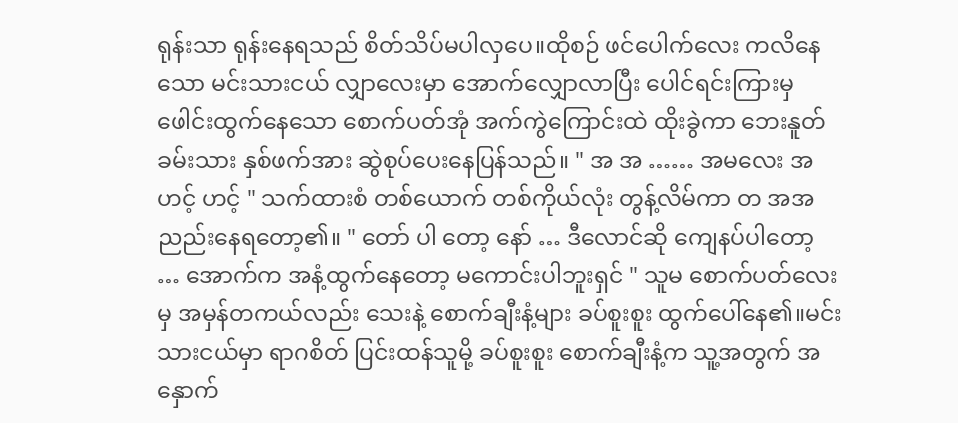ရုန်းသာ ရုန်းနေရသည် စိတ်သိပ်မပါလှပေ။ထိုစဉ် ဖင်ပေါက်လေး ကလိနေသော မင်းသားငယ် လျှာလေးမှာ အောက်လျှောလာပြီး ပေါင်ရင်းကြားမှ ဖေါင်းထွက်နေသော စောက်ပတ်အုံ အက်ကွဲကြောင်းထဲ ထိုးခွဲကာ ဘေးနူတ်ခမ်းသား နှစ်ဖက်အား ဆွဲစုပ်ပေးနေပြန်သည်။ " အ အ …… အမလေး အဟင့် ဟင့် " သက်ထားစံ တစ်ယောက် တစ်ကိုယ်လုံး တွန့်လိမ်ကာ တ အအ ညည်းနေရတော့၏။ " တော် ပါ တော့ နော် … ဒီလောင်ဆို ကျေနပ်ပါတော့ … အောက်က အနံ့ထွက်နေတော့ မကောင်းပါဘူးရှင် " သူမ စောက်ပတ်လေးမှ အမှန်တကယ်လည်း သေးနဲ့ စောက်ချီးနံ့များ ခပ်စူးစူး ထွက်ပေါ်နေ၏။မင်းသားငယ်မှာ ရာဂစိတ် ပြင်းထန်သူမို့ ခပ်စူးစူး စောက်ချီးနံ့က သူ့အတွက် အနှောက်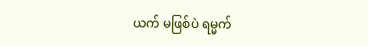ယက် မဖြစ်ပဲ ရမ္မက်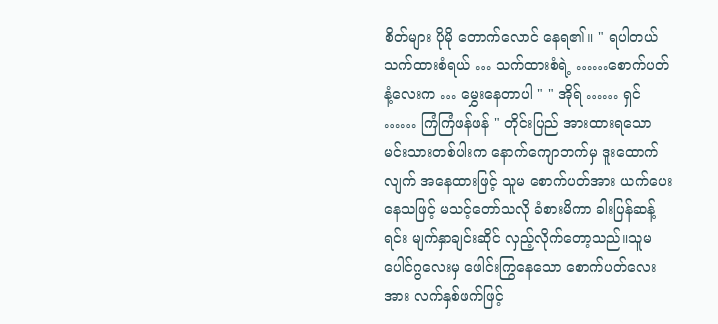စိတ်များ ပိုမို တောက်လောင် နေရ၏။ " ရပါတယ် သက်ထားစံရယ် … သက်ထားစံရဲ့ ……စောက်ပတ်နံ့လေးက … မွှေးနေတာပါ " " အိုရ် …… ရှင် …… ကြံကြံဖန်ဖန် " တိုင်းပြည် အားထားရသော မင်းသားတစ်ပါးက နောက်ကျောဘက်မှ ဒူးထောက်လျက် အနေထားဖြင့် သူမ စောက်ပတ်အား ယက်ပေးနေသဖြင့် မသင့်တော်သလို ခံစားမိကာ ခါးပြန်ဆန့်ရင်း မျက်နှာချင်းဆိုင် လှည့်လိုက်တော့သည်။သူမ ပေါင်ဂွလေးမှ ဖေါင်းကြွနေသော စောက်ပတ်လေးအား လက်နှစ်ဖက်ဖြင့်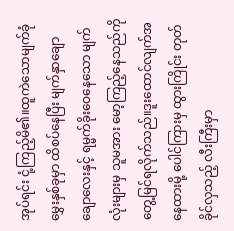အုပ်ရင်း ငုံ့ကြည့်မိ၏။ထူကဲသောမျက်ခုံမွှေးနှစ်ခုမှာ ထိစပ်နေပြီး မျက်နှာချောချောလေးနှင့် ရမ္မက်ခိုးဝေနေသော မျက်လုံးများမှ သူမအား မော့ကြည့်နေသည်ကို တွေ့မြင်ရလိုက်သည်။ဒူးထောင်လျက်အနေထားမို့ ပေါင်ကြားမှ ထွားကြိုင်း တုတ်ခိုင်လှသည့် လီးကြီးမှာ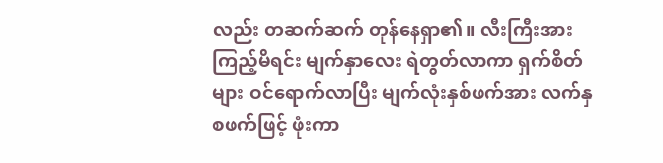လည်း တဆက်ဆက် တုန်နေရှာ၏။ လီးကြီးအား ကြည့်မိရင်း မျက်နှာလေး ရဲတွတ်လာကာ ရှက်စိတ်များ ဝင်ရောက်လာပြီး မျက်လုံးနှစ်ဖက်အား လက်နှစဖက်ဖြင့် ဖုံးကာ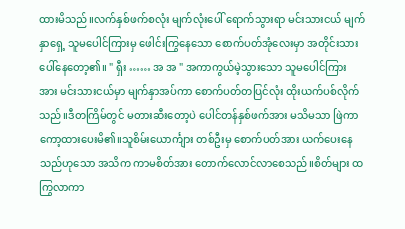ထားမိသည်။လက်နှစ်ဖက်စလုံး မျက်လုံးပေါ် ရောက်သွားရာ မင်းသားငယ် မျက်နှာရှေ့ သူမပေါင်ကြားမှ ဖေါင်းကြွနေသော စောက်ပတ်အုံလေးမှာ အတိုင်းသား ပေါ်နေတော့၏။ " ရှီး …… အ အ " အကာကွယ်မဲ့သွားသော သူမပေါင်ကြားအား မင်းသားငယ်မှာ မျက်နှာအပ်ကာ စောက်ပတ်တပြင်လုံး ထိုးယက်ပစ်လိုက်သည်။ဒီတကြိမ်တွင် မတားဆီးတော့ပဲ ပေါင်တန်နှစ်ဖက်အား မသိမသာ ဖြဲကာ ကော့ထားပေးမိ၏။သူစိမ်းယောင်္ကျား တစ်ဦးမှ စောက်ပတ်အား ယက်ပေးနေသည်ဟုသော အသိက ကာမစိတ်အား တောက်လောင်လာစေသည်။စိတ်များ ထကြွလာကာ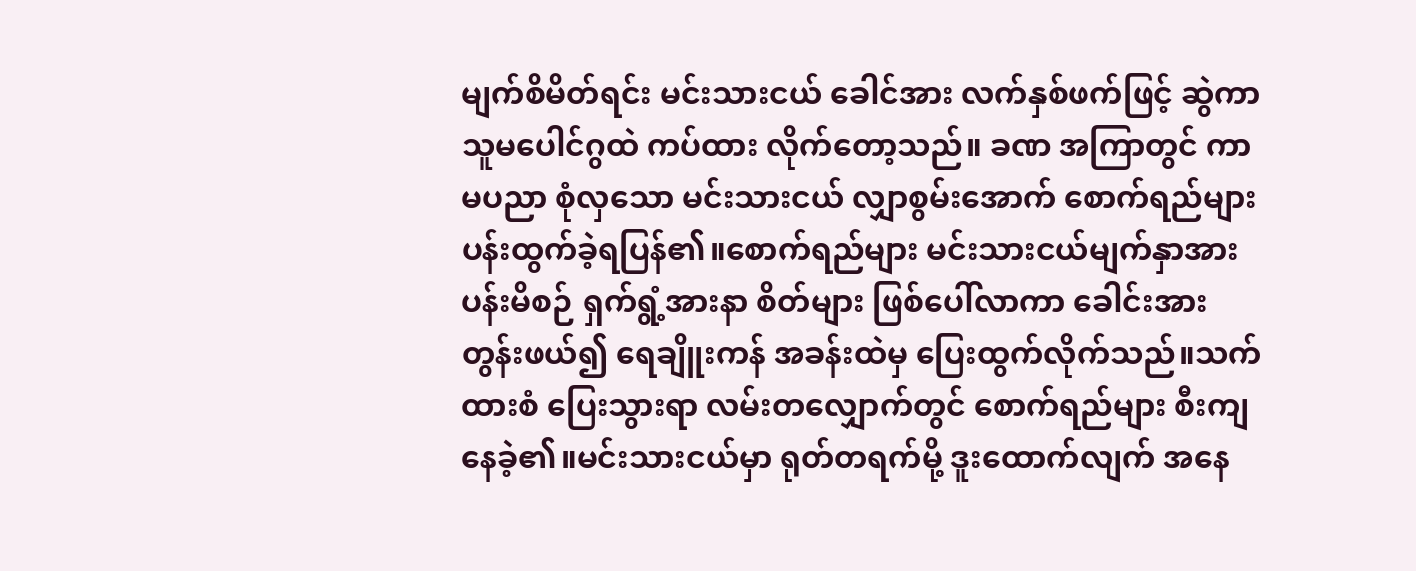မျက်စိမိတ်ရင်း မင်းသားငယ် ခေါင်အား လက်နှစ်ဖက်ဖြင့် ဆွဲကာ သူမပေါင်ဂွထဲ ကပ်ထား လိုက်တော့သည်။ ခဏ အကြာတွင် ကာမပညာ စုံလှသော မင်းသားငယ် လျှာစွမ်းအောက် စောက်ရည်များ ပန်းထွက်ခဲ့ရပြန်၏။စောက်ရည်များ မင်းသားငယ်မျက်နှာအား ပန်းမိစဉ် ရှက်ရွံ့အားနာ စိတ်များ ဖြစ်ပေါ်လာကာ ခေါင်းအား တွန်းဖယ်၍ ရေချိူးကန် အခန်းထဲမှ ပြေးထွက်လိုက်သည်။သက်ထားစံ ပြေးသွားရာ လမ်းတလျှောက်တွင် စောက်ရည်များ စီးကျနေခဲ့၏။မင်းသားငယ်မှာ ရုတ်တရက်မို့ ဒူးထောက်လျက် အနေ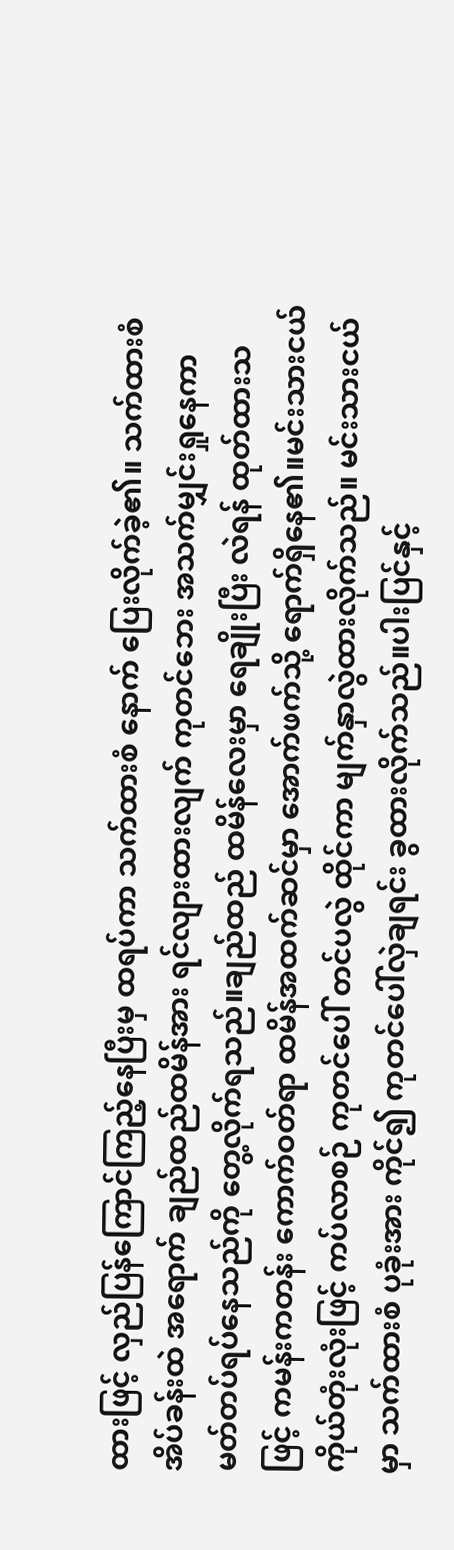ထားဖြင့် လှည်ပြန်ကြောင်ကြည့်နေပြီးမှ ထရပ်ကာ သက်ထားစံ နောက် ပြေးလိုက်ခဲ့၏။ သက်ထားစံ အိပ်ခန်းထဲ အရောက် ချည်ထည်ထမိန်အား ရင်လျားထားလျက် ကုတင်ဘေး အသက်မျှင်းရှုနေကာ မတ်တပ်ရပ်နေသည်ကို တွေ့လိုက်ရသည်။ချည်ထည် ထမိန်လေးမှာ ရေချိုးပြီး လဲရန် ထုတ်ထားသဖြင့် ကမန်းကတန်း ကောက်ဝတ်ရာ ထမိန်အထက်ဆင်မှာ အောက်ဖက်သို့ ရောက်ရှိနေ၏။မင်းသားငယ် ကိုယ်တုံးလုံးဖြင့် ကပ်လာစဉ် ကုတင်ပေါ် တင်ပလွဲ ထိုင်ကာ မျက်နှာလွဲထားလိုက်သည်။ မင်းသားငယ်မှာ သက်ထားစံ ပုခုံးအား ကိုင်၍ ကုတင်ပေါ်လှဲချရင်း ခွထားလိုက်သည်။ပါးပြင်နှင့်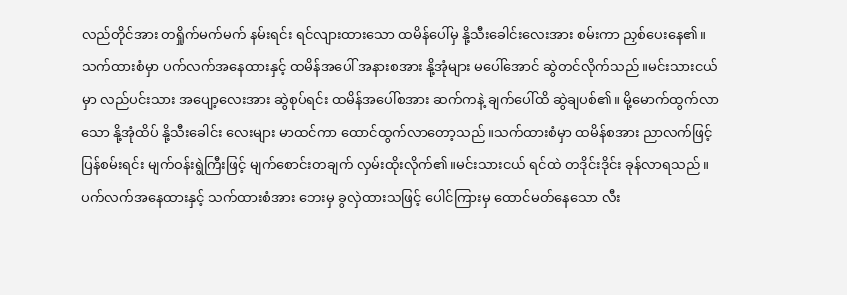လည်တိုင်အား တရှိုက်မက်မက် နမ်းရင်း ရင်လျားထားသော ထမိန်ပေါ်မှ နို့သီးခေါင်းလေးအား စမ်းကာ ညှစ်ပေးနေ၏။သက်ထားစံမှာ ပက်လက်အနေထားနှင့် ထမိန်အပေါ် အနားစအား နို့အုံများ မပေါ်အောင် ဆွဲတင်လိုက်သည်။မင်းသားငယ်မှာ လည်ပင်းသား အပျော့လေးအား ဆွဲစုပ်ရင်း ထမိန်အပေါ်စအား ဆက်ကနဲ့ ချက်ပေါ်ထိ ဆွဲချပစ်၏။ မို့မောက်ထွက်လာသော နို့အုံထိပ် နို့သီးခေါင်း လေးများ မာထင်ကာ ထောင်ထွက်လာတော့သည်။သက်ထားစံမှာ ထမိန်စအား ညာလက်ဖြင့် ပြန်စမ်းရင်း မျက်ဝန်းရွဲကြီးဖြင့် မျက်စောင်းတချက် လှမ်းထိုးလိုက်၏။မင်းသားငယ် ရင်ထဲ တဒိုင်းဒိုင်း ခုန်လာရသည်။ပက်လက်အနေထားနှင့် သက်ထားစံအား ဘေးမှ ခွလှဲထားသဖြင့် ပေါင်ကြားမှ ထောင်မတ်နေသော လီး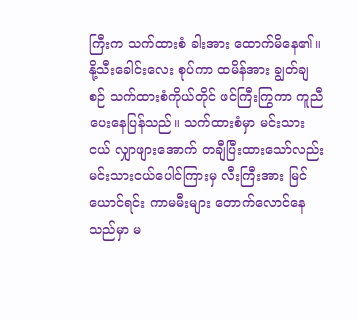ကြီးက သက်ထားစံ ခါးအား ထောက်မိနေ၏။နို့သီးခေါင်းလေး စုပ်ကာ ထမိန်အား ချွတ်ချစဉ် သက်ထားစံကိုယ်တိုင် ဖင်ကြီးကြွကာ ကူညီပေးနေပြန်သည်။ သက်ထားစံမှာ မင်းသားငယ် လျှာဖျားအောက် တချီပြီးထားသော်လည်း မင်းသားငယ်ပေါင်ကြားမှ လီးကြီးအား မြင်ယောင်ရင်း ကာမမီးများ တောက်လောင်နေသည်မှာ မ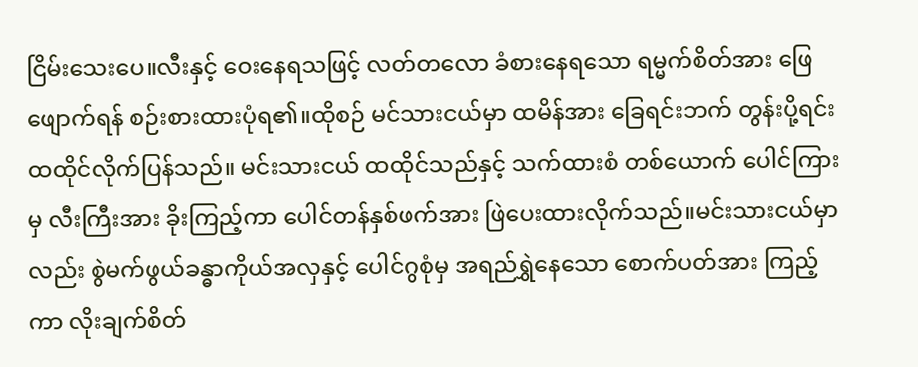ငြိမ်းသေးပေ။လီးနှင့် ဝေးနေရသဖြင့် လတ်တလော ခံစားနေရသော ရမ္မက်စိတ်အား ဖြေဖျောက်ရန် စဉ်းစားထားပုံရ၏။ထိုစဉ် မင်သားငယ်မှာ ထမိန်အား ခြေရင်းဘက် တွန်းပို့ရင်း ထထိုင်လိုက်ပြန်သည်။ မင်းသားငယ် ထထိုင်သည်နှင့် သက်ထားစံ တစ်ယောက် ပေါင်ကြားမှ လီးကြီးအား ခိုးကြည့်ကာ ပေါင်တန်နှစ်ဖက်အား ဖြဲပေးထားလိုက်သည်။မင်းသားငယ်မှာလည်း စွဲမက်ဖွယ်ခန္ဓာကိုယ်အလှနှင့် ပေါင်ဂွစုံမှ အရည်ရွှဲနေသော စောက်ပတ်အား ကြည့်ကာ လိုးချက်စိတ်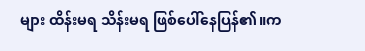များ ထိန်းမရ သိန်းမရ ဖြစ်ပေါ်နေပြန်၏။က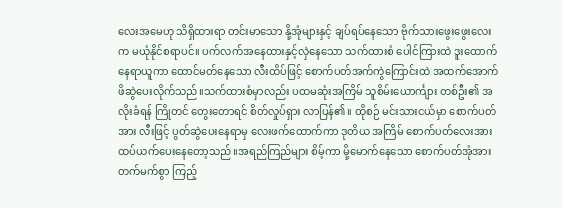လေးအမေဟု သိရှိထားရာ တင်းမာသော နို့အုံများနှင့် ချပ်ရပ်နေသော ဗိုက်သားဖွေးဖွေးလေးက မယုံနိုင်စရာပင်။ ပက်လက်အနေထားနှင့်လှဲနေသော သက်ထားစံ ပေါင်ကြားထဲ ဒူးထောက်နေရာယူကာ ထောင်မတ်နေသော လီးထိပ်ဖြင့် စောက်ပတ်အက်ကွဲကြောင်းထဲ အထက်အောက် ဖိဆွဲပေးလိုက်သည်။သက်ထားစံမှာလည်း ပထမဆုံးအကြိမ် သူစိမ်းယောင်္ကျား တစ်ဦး၏ အလိုးခံရန် ကြိုတင် တွေးတောရင် စိတ်လှုပ်ရှား လာပြန်၏။ ထိုစဉ် မင်းသားငယ်မှာ စောက်ပတ်အား လီးဖြင့် ပွတ်ဆွဲပေးနေရာမှ လေးဖက်ထောက်ကာ ဒုတိယ အကြိမ် စောက်ပတ်လေးအား ထပ်ယက်ပေးနေတော့သည်။အရည်ကြည်များ စိမ့်ကာ မို့မောက်နေသော စောက်ပတ်အုံအား တက်မက်စွာ ကြည့်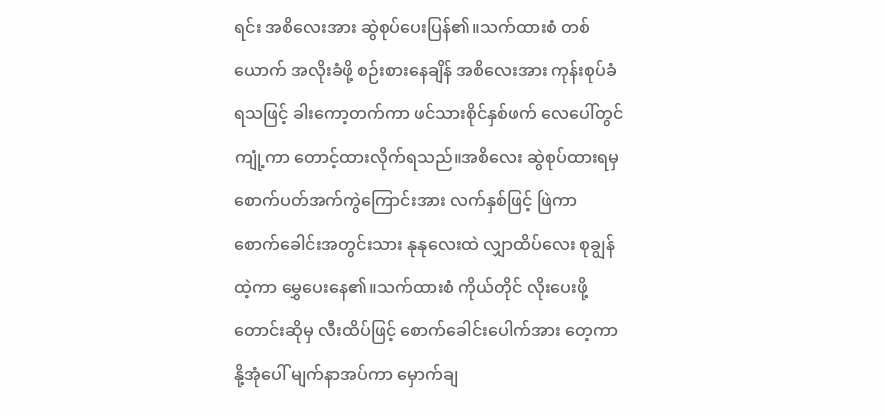ရင်း အစိလေးအား ဆွဲစုပ်ပေးပြန်၏။သက်ထားစံ တစ်ယောက် အလိုးခံဖို့ စဉ်းစားနေချိန် အစိလေးအား ကုန်းစုပ်ခံရသဖြင့် ခါးကော့တက်ကာ ဖင်သားစိုင်နှစ်ဖက် လေပေါ်တွင် ကျုံ့ကာ တောင့်ထားလိုက်ရသည်။အစိလေး ဆွဲစုပ်ထားရမှ စောက်ပတ်အက်ကွဲကြောင်းအား လက်နှစ်ဖြင့် ဖြဲကာ စောက်ခေါင်းအတွင်းသား နုနုလေးထဲ လျှာထိပ်လေး စုချွန်ထဲ့ကာ မွှေပေးနေ၏။သက်ထားစံ ကိုယ်တိုင် လိုးပေးဖို့ တောင်းဆိုမှ လီးထိပ်ဖြင့် စောက်ခေါင်းပေါက်အား တေ့ကာ နို့အုံပေါ် မျက်နာအပ်ကာ မှောက်ချ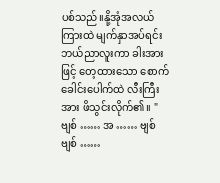ပစ်သည်။နို့အုံအလယ်ကြားထဲ မျက်နှာအပ်ရင်း ဘယ်ညာလူးကာ ခါးအားဖြင့် တေ့ထားသော စောက်ခေါင်းပေါက်ထဲ လီးကြီးအား ဖိသွင်းလိုက်၏။ " ဗျစ် …… အ …… ဗျစ် ဗျစ် ……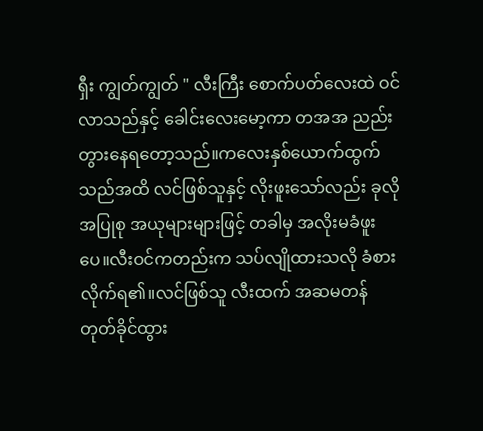ရှီး ကျွတ်ကျွတ် " လီးကြီး စောက်ပတ်လေးထဲ ဝင်လာသည်နှင့် ခေါင်းလေးမော့ကာ တအအ ညည်းတွားနေရတော့သည်။ကလေးနှစ်ယောက်ထွက်သည်အထိ လင်ဖြစ်သူနှင့် လိုးဖူးသော်လည်း ခုလို အပြုစု အယုများများဖြင့် တခါမှ အလိုးမခံဖူးပေ။လီးဝင်ကတည်းက သပ်လျိုထားသလို ခံစားလိုက်ရ၏။လင်ဖြစ်သူ လီးထက် အဆမတန် တုတ်ခိုင်ထွား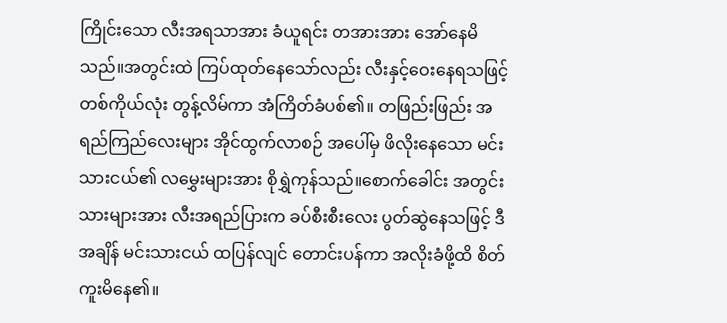ကြိုင်းသော လီးအရသာအား ခံယူရင်း တအားအား အော်နေမိသည်။အတွင်းထဲ ကြပ်ထုတ်နေသော်လည်း လီးနှင့်ဝေးနေရသဖြင့် တစ်ကိုယ်လုံး တွန့်လိမ်ကာ အံကြိတ်ခံပစ်၏။ တဖြည်းဖြည်း အရည်ကြည်လေးများ အိုင်ထွက်လာစဉ် အပေါ်မှ ဖိလိုးနေသော မင်းသားငယ်၏ လမွှေးများအား စိုရွှဲကုန်သည်။စောက်ခေါင်း အတွင်းသားများအား လီးအရည်ပြားက ခပ်စီးစီးလေး ပွတ်ဆွဲနေသဖြင့် ဒီအချိန် မင်းသားငယ် ထပြန်လျင် တောင်းပန်ကာ အလိုးခံဖို့ထိ စိတ်ကူးမိနေ၏။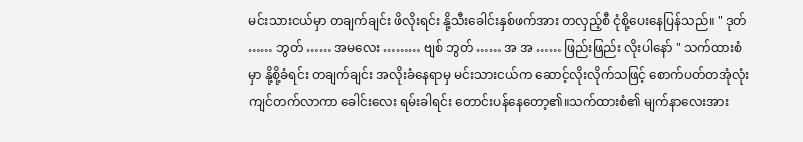မင်းသားငယ်မှာ တချက်ချင်း ဖိလိုးရင်း နို့သီးခေါင်းနှစ်ဖက်အား တလှည့်စီ ငုံစို့ပေးနေပြန်သည်။ " ဒုတ် …… ဘွတ် …… အမလေး ……… ဗျစ် ဘွတ် …… အ အ …… ဖြည်းဖြည်း လိုးပါနော် " သက်ထားစံ မှာ နို့စို့ခံရင်း တချက်ချင်း အလိုးခံနေရာမှ မင်းသားငယ်က ဆောင့်လိုးလိုက်သဖြင့် စောက်ပတ်တအုံလုံး ကျင်တက်လာကာ ခေါင်းလေး ရမ်းခါရင်း တောင်းပန်နေတော့၏။သက်ထားစံ၏ မျက်နာလေးအား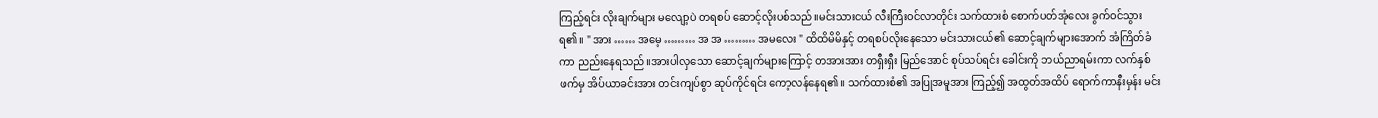ကြည့်ရင်း လိုးချက်များ မလျော့ပဲ တရစပ် ဆောင့်လိုးပစ်သည်။မင်းသားငယ် လီးကြီးဝင်လာတိုင်း သက်ထားစံ စောက်ပတ်အုံလေး ခွက်ဝင်သွားရ၏။ " အား …… အမေ့ ……… အ အ ……… အမလေး " ထိထိမိမိနှင့် တရစပ်လိုးနေသော မင်းသားငယ်၏ ဆောင့်ချက်များအောက် အံကြိတ်ခံကာ ညည်းနေရသည်။အားပါလှသော ဆောင့်ချက်များကြောင့် တအားအား တရှီးရှီး မြည်အောင် စုပ်သပ်ရင်း ခေါင်းကို ဘယ်ညာရမ်းကာ လက်နှစ်ဖက်မှ အိပ်ယာခင်းအား တင်းကျပ်စွာ ဆုပ်ကိုင်ရင်း ကော့လန်နေရ၏။ သက်ထားစံ၏ အပြုအမူအား ကြည့်၍ အထွတ်အထိပ် ရောက်ကာနီးမှန်း မင်း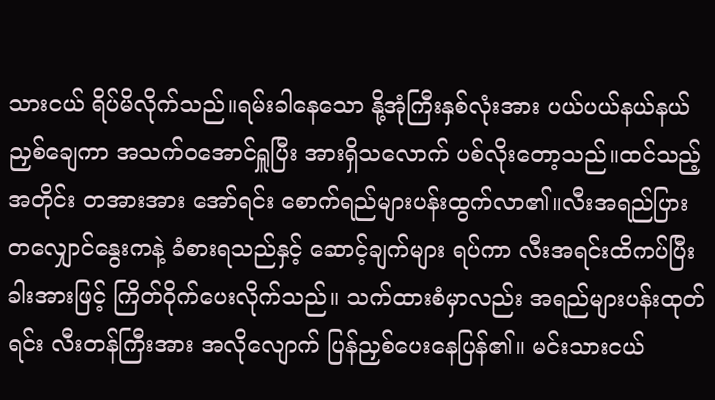သားငယ် ရိပ်မိလိုက်သည်။ရမ်းခါနေသော နို့အုံကြီးနှစ်လုံးအား ပယ်ပယ်နယ်နယ် ညှစ်ချေကာ အသက်ဝအောင်ရှူပြီး အားရှိသလောက် ပစ်လိုးတော့သည်။ထင်သည့် အတိုင်း တအားအား အော်ရင်း စောက်ရည်များပန်းထွက်လာ၏။လီးအရည်ပြား တလျှောင်နွေးကနဲ့ ခံစားရသည်နှင့် ဆောင့်ချက်များ ရပ်ကာ လီးအရင်းထိကပ်ပြီး ခါးအားဖြင့် ကြိတ်ဝိုက်ပေးလိုက်သည်။ သက်ထားစံမှာလည်း အရည်များပန်းထုတ်ရင်း လီးတန်ကြီးအား အလိုလျောက် ပြန်ညှစ်ပေးနေပြန်၏။ မင်းသားငယ်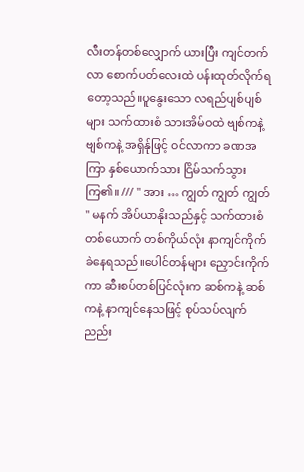လီးတန်တစ်လျှောက် ယားပြီး ကျင်တက်လာ စောက်ပတ်လေးထဲ ပန်းထုတ်လိုက်ရတော့သည်။ပူနွေးသော လရည်ပျစ်ပျစ်များ သက်ထားစံ သားအိမ်ဝထဲ ဗျစ်ကနဲ့ ဗျစ်ကနဲ့ အရှိန်ုဖြင့် ဝင်လာကာ ခဏအကြာ နှစ်ယောက်သား ငြိမ်သက်သွားကြ၏။ /// " အား … ကျွတ် ကျွတ် ကျွတ် " မနက် အိပ်ယာနိုးသည်နှင့် သက်ထားစံ တစ်ယောက် တစ်ကိုယ်လုံး နာကျင်ကိုက်ခဲနေရသည်။ပေါင်တန်များ ညှောင်းကိုက်ကာ ဆီးစပ်တစ်ပြင်လုံးက ဆစ်ကနဲ့ ဆစ်ကနဲ့ နာကျင်နေသဖြင့် စုပ်သပ်လျက် ညည်း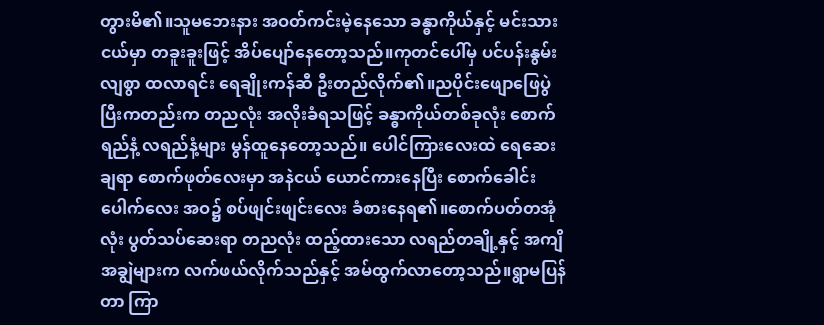တွားမိ၏။သူမဘေးနား အဝတ်ကင်းမဲ့နေသော ခန္ဓာကိုယ်နှင့် မင်းသားငယ်မှာ တခူးခူးဖြင့် အိပ်ပျော်နေတော့သည်။ကုတင်ပေါ်မှ ပင်ပန်းနွမ်းလျစွာ ထလာရင်း ရေချိုးကန်ဆီ ဦးတည်လိုက်၏။ညပိုင်းဖျောဖြေပွဲ ပြီးကတည်းက တညလုံး အလိုးခံရသဖြင့် ခန္ဓာကိုယ်တစ်ခုလုံး စောက်ရည်နံ့ လရည်နံ့များ မွန်ထူနေတော့သည်။ ပေါင်ကြားလေးထဲ ရေဆေးချရာ စောက်ဖုတ်လေးမှာ အနဲငယ် ယောင်ကားနေပြီး စောက်ခေါင်းပေါက်လေး အဝ၌ စပ်ဖျင်းဖျင်းလေး ခံစားနေရ၏။စောက်ပတ်တအုံလုံး ပွတ်သပ်ဆေးရာ တညလုံး ထည့်ထားသော လရည်တချို့နှင့် အကျိအချွဲများက လက်ဖယ်လိုက်သည်နှင့် အမ်ထွက်လာတော့သည်။ရွာမပြန်တာ ကြာ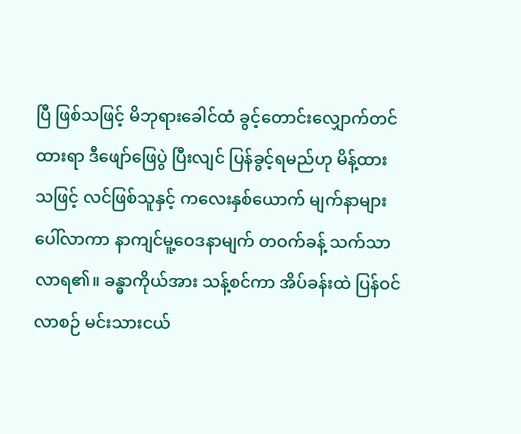ပြီ ဖြစ်သဖြင့် မိဘုရားခေါင်ထံ ခွင့်တောင်းလျှောက်တင်ထားရာ ဒီဖျော်ဖြေပွဲ ပြီးလျင် ပြန်ခွင့်ရမည်ဟု မိန့်ထားသဖြင့် လင်ဖြစ်သူနှင့် ကလေးနှစ်ယောက် မျက်နာများ ပေါ်လာကာ နာကျင်မူ့ဝေဒနာမျက် တဝက်ခန့် သက်သာလာရ၏။ ခန္ဓာကိုယ်အား သန့်စင်ကာ အိပ်ခန်းထဲ ပြန်ဝင်လာစဉ် မင်းသားငယ်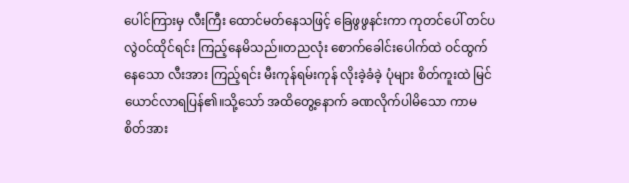ပေါင်ကြားမှ လီးကြီး ထောင်မတ်နေသဖြင့် ခြေဖွဖွနင်းကာ ကုတင်ပေါ် တင်ပလွဲဝင်ထိုင်ရင်း ကြည့်နေမိသည်။တညလုံး စောက်ခေါင်းပေါက်ထဲ ဝင်ထွက်နေသော လီးအား ကြည့်ရင်း မီးကုန်ရမ်းကုန် လိုးခဲ့ခံခဲ့ ပုံများ စိတ်ကူးထဲ မြင်ယောင်လာရပြန်၏။သို့သော် အထိတွေ့နောက် ခဏလိုက်ပါမိသော ကာမစိတ်အား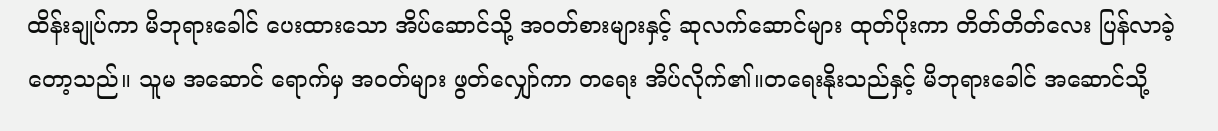ထိန်းချုပ်ကာ မိဘုရားခေါင် ပေးထားသော အိပ်ဆောင်သို့ အဝတ်စားများနှင့် ဆုလက်ဆောင်များ ထုတ်ပိုးကာ တိတ်တိတ်လေး ပြန်လာခဲ့တော့သည်။ သူမ အဆောင် ရောက်မှ အဝတ်များ ဖွတ်လျှော်ကာ တရေး အိပ်လိုက်၏။တရေးနိုးသည်နှင့် မိဘုရားခေါင် အဆောင်သို့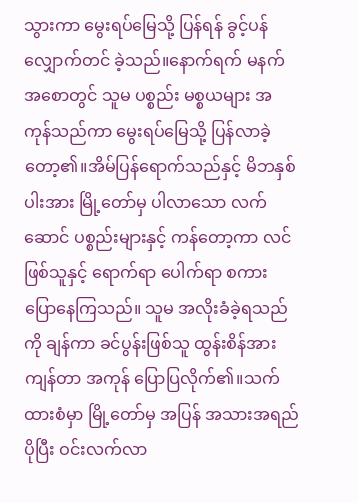သွားကာ မွေးရပ်မြေသို့ ပြန်ရန် ခွင့်ပန်လျှောက်တင် ခဲ့သည်။နောက်ရက် မနက်အစောတွင် သူမ ပစ္စည်း မစ္စယများ အကုန်သည်ကာ မွေးရပ်မြေသို့ ပြန်လာခဲ့တော့၏။အိမ်ပြန်ရောက်သည်နှင့် မိဘနှစ်ပါးအား မြို့တော်မှ ပါလာသော လက်ဆောင် ပစ္စည်းများနှင့် ကန်တော့ကာ လင်ဖြစ်သူနှင့် ရောက်ရာ ပေါက်ရာ စကားပြောနေကြသည်။ သူမ အလိုးခံခဲ့ရသည်ကို ချန်ကာ ခင်ပွန်းဖြစ်သူ ထွန်းစိန်အား ကျန်တာ အကုန် ပြောပြလိုက်၏။သက်ထားစံမှာ မြို့တော်မှ အပြန် အသားအရည် ပိုပြီး ဝင်းလက်လာ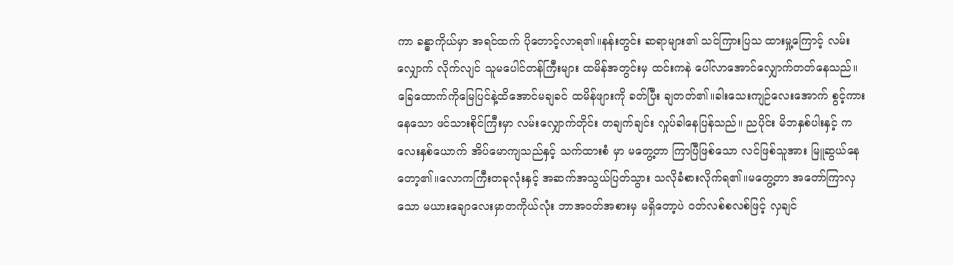ကာ ခန္ဓာကိုယ်မှာ အရင်ထက် ပိုတောင့်လာရ၏။နန်းတွင်း ဆရာများ၏ သင်ကြားပြသ ထားမှု့ကြောင့် လမ်းလျှောက် လိုက်လျင် သူမပေါင်တန်ကြီးများ ထမိန်အတွင်းမှ ထင်းကနဲ ပေါ်လာအောင်လျှောက်တတ်နေသည်။ခြေထောက်ကိုမြေပြင်နဲ့ထိအောင်မချခင် ထမိန်ဖျားကို ခတ်ပြီး ချတတ်၏။ခါးသေးကျဉ်လေးအောက် စွင့်ကားနေသော ဖင်သားစိုင်ကြီးမှာ လမ်းလျှောက်တိုင်း တချက်ချင်း လှုပ်ခါနေပြန်သည်။ ညပိုင်း မိဘနှစ်ပါးနှင့် ကလေးနှစ်ယောက် အိပ်မောကျသည်နှင့် သက်ထားစံ မှာ မတွေ့တာ ကြာပြီဖြစ်သော လင်ဖြစ်သူအား မြူဆွယ်နေတော့၏။လောကကြီးတခုလုံးနှင့် အဆက်အသွယ်ပြတ်သွား သလိုခံစားလိုက်ရ၏။မတွေ့တာ အတော်ကြာလှသော မယားချောလေးမှာတကိုယ်လုံး ဘာအဝတ်အစားမှ မရှိတော့ပဲ ဝတ်လစ်စလစ်ဖြင့် လှချင်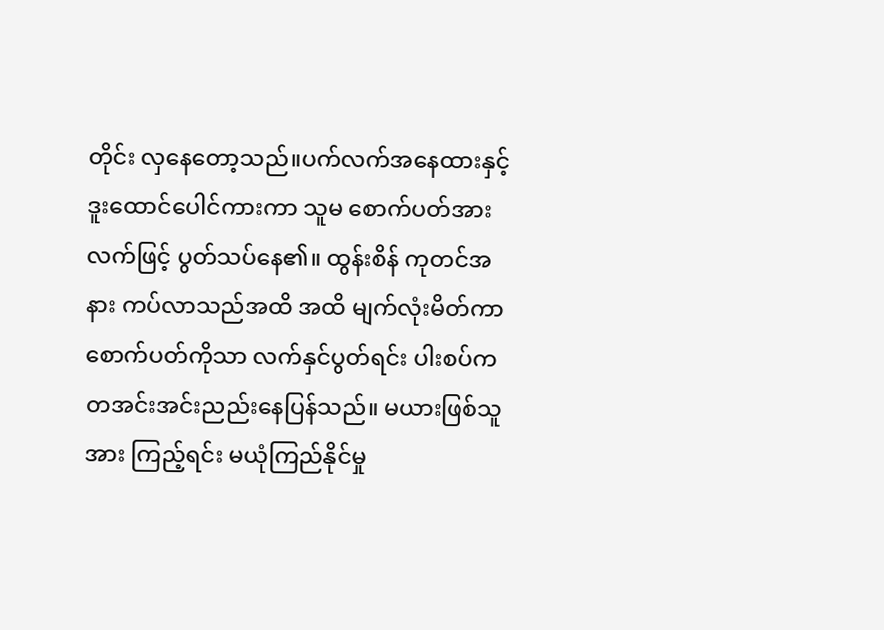တိုင်း လှနေတော့သည်။ပက်လက်အနေထားနှင့် ဒူးထောင်ပေါင်ကားကာ သူမ စောက်ပတ်အား လက်ဖြင့် ပွတ်သပ်နေ၏။ ထွန်းစိန် ကုတင်အနား ကပ်လာသည်အထိ အထိ မျက်လုံးမိတ်ကာ စောက်ပတ်ကိုသာ လက်နှင်ပွတ်ရင်း ပါးစပ်က တအင်းအင်းညည်းနေပြန်သည်။ မယားဖြစ်သူအား ကြည့်ရင်း မယုံကြည်နိုင်မှု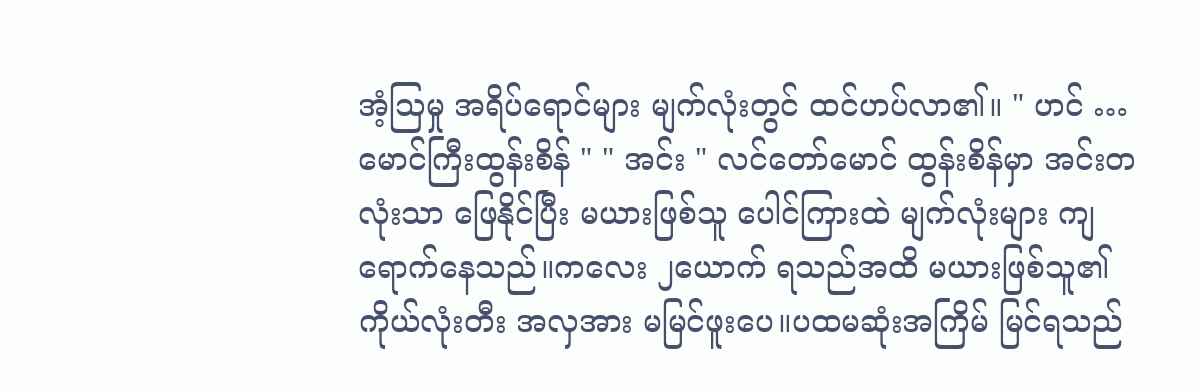အံ့သြမှု အရိပ်ရောင်များ မျက်လုံးတွင် ထင်ဟပ်လာ၏။ " ဟင် … မောင်ကြီးထွန်းစိန် " " အင်း " လင်တော်မောင် ထွန်းစိန်မှာ အင်းတလုံးသာ ဖြေနိုင်ပြီး မယားဖြစ်သူ ပေါင်ကြားထဲ မျက်လုံးများ ကျရောက်နေသည်။ကလေး ၂ယောက် ရသည်အထိ မယားဖြစ်သူ၏ ကိုယ်လုံးတီး အလှအား မမြင်ဖူးပေ။ပထမဆုံးအကြိမ် မြင်ရသည်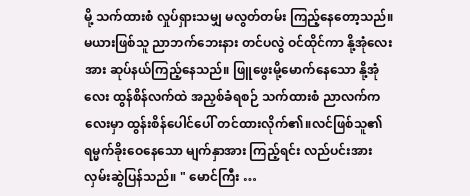မို့ သက်ထားစံ လှုပ်ရှားသမျှ မလွတ်တမ်း ကြည့်နေတော့သည်။ မယားဖြစ်သူ ညာဘက်ဘေးနား တင်ပလွဲ ဝင်ထိုင်ကာ နို့အုံလေးအား ဆုပ်နယ်ကြည့်နေသည်။ ဖြူဖွေးမို့မောက်နေသော နို့အုံလေး ထွန်စိန်လက်ထဲ အညှစ်ခံရစဉ် သက်ထားစံ ညာလက်ကလေးမှာ ထွန်းစိန်ပေါင်ပေါ် တင်ထားလိုက်၏။လင်ဖြစ်သူ၏ ရမ္မက်ခိုးဝေနေသော မျက်နှာအား ကြည့်ရင်း လည်ပင်းအား လှမ်းဆွဲပြန်သည်။ " မောင်ကြီး …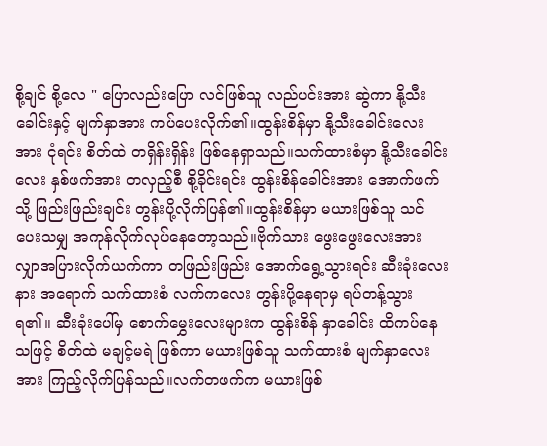စို့ချင် စို့လေ " ပြောလည်းပြော လင်ဖြစ်သူ လည်ပင်းအား ဆွဲကာ နို့သီးခေါင်းနှင့် မျက်နှာအား ကပ်ပေးလိုက်၏။ထွန်းစိန်မှာ နို့သီးခေါင်းလေးအား ငုံရင်း စိတ်ထဲ တရှိန်းရှိန်း ဖြစ်နေရှာသည်။သက်ထားစံမှာ နို့သီးခေါင်းလေး နှစ်ဖက်အား တလှည့်စီ စို့ခိုင်းရင်း ထွန်းစိန်ခေါင်းအား အောက်ဖက်သို့ ဖြည်းဖြည်းချင်း တွန်းပို့လိုက်ပြန်၏။ထွန်းစိန်မှာ မယားဖြစ်သူ သင်ပေးသမျှ အကုန်လိုက်လုပ်နေတော့သည်။ဗိုက်သား ဖွေးဖွေးလေးအား လျှာအပြားလိုက်ယက်ကာ တဖြည်းဖြည်း အောက်ရွေ့သွားရင်း ဆီးခုံးလေးနား အရောက် သက်ထားစံ လက်ကလေး တွန်းပို့နေရာမှ ရပ်တန့်သွားရ၏။ ဆီးခုံးပေါ်မှ စောက်မွှေးလေးများက ထွန်းစိန် နှာခေါင်း ထိကပ်နေသဖြင့် စိတ်ထဲ မချင့်မရဲ ဖြစ်ကာ မယားဖြစ်သူ သက်ထားစံ မျက်နှာလေးအား ကြည့်လိုက်ပြန်သည်။လက်တဖက်က မယားဖြစ်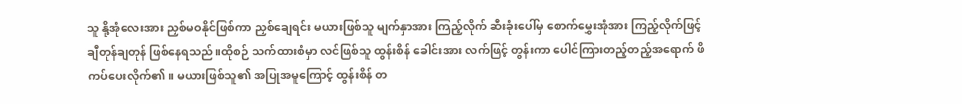သူ နို့အုံလေးအား ညှစ်မဝနိုင်ဖြစ်ကာ ညှစ်ချေရင်း မယားဖြစ်သူ မျက်နှာအား ကြည့်လိုက် ဆီးခုံးပေါ်မှ စောက်မွှေးအုံအား ကြည့်လိုက်ဖြင့် ချီတုန်ချတုန် ဖြစ်နေရသည်။ထိုစဉ် သက်ထားစံမှာ လင်ဖြစ်သူ ထွန်းစိန် ခေါင်းအား လက်ဖြင့် တွန်းကာ ပေါင်ကြားတည့်တည့်အရောက် ဖိကပ်ပေးလိုက်၏။ မယားဖြစ်သူ၏ အပြုအမူကြောင့် ထွန်းစိန် တ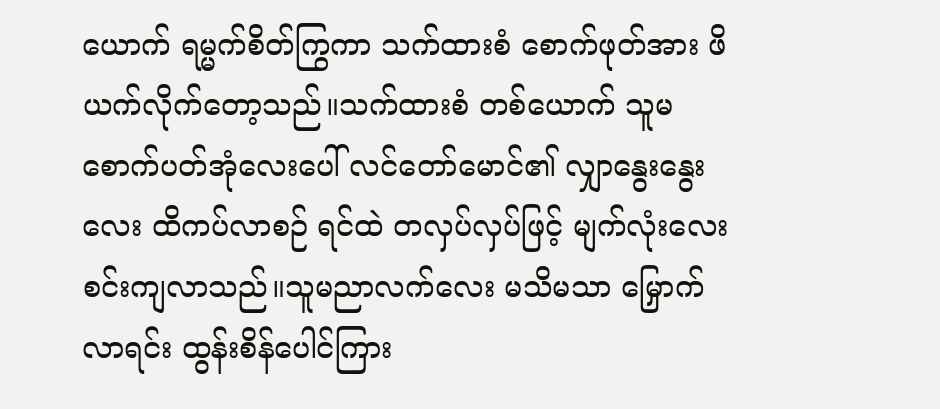ယောက် ရမ္မက်စိတ်ကြွကာ သက်ထားစံ စောက်ဖုတ်အား ဖိယက်လိုက်တော့သည်။သက်ထားစံ တစ်ယောက် သူမစောက်ပတ်အုံလေးပေါ် လင်တော်မောင်၏ လျှာနွေးနွေးလေး ထိကပ်လာစဉ် ရင်ထဲ တလှပ်လှပ်ဖြင့် မျက်လုံးလေး စင်းကျလာသည်။သူမညာလက်လေး မသိမသာ မြှောက်လာရင်း ထွန်းစိန်ပေါင်ကြား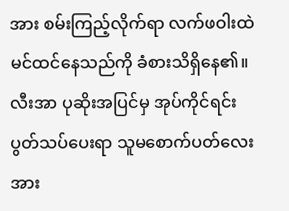အား စမ်းကြည့်လိုက်ရာ လက်ဖဝါးထဲ မင်ထင်နေသည်ကို ခံစားသိရှိနေ၏။လီးအာ ပုဆိုးအပြင်မှ အုပ်ကိုင်ရင်း ပွတ်သပ်ပေးရာ သူမစောက်ပတ်လေးအား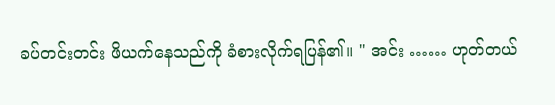ခပ်တင်းတင်း ဖိယက်နေသည်ကို ခံစားလိုက်ရပြန်၏။ " အင်း …… ဟုတ်တယ်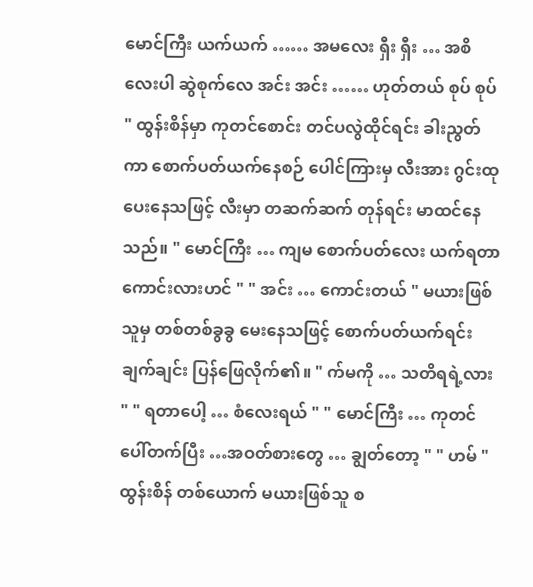မောင်ကြီး ယက်ယက် …… အမလေး ရှီး ရှီး … အစိလေးပါ ဆွဲစုက်လေ အင်း အင်း …… ဟုတ်တယ် စုပ် စုပ် " ထွန်းစိန်မှာ ကုတင်စောင်း တင်ပလွဲထိုင်ရင်း ခါးညွတ်ကာ စောက်ပတ်ယက်နေစဉ် ပေါင်ကြားမှ လီးအား ဂွင်းထုပေးနေသဖြင့် လီးမှာ တဆက်ဆက် တုန်ရင်း မာထင်နေသည်။ " မောင်ကြီး … ကျမ စောက်ပတ်လေး ယက်ရတာ ကောင်းလားဟင် " " အင်း … ကောင်းတယ် " မယားဖြစ်သူမှ တစ်တစ်ခွခွ မေးနေသဖြင့် စောက်ပတ်ယက်ရင်း ချက်ချင်း ပြန်ဖြေလိုက်၏။ " က်မကို … သတိရရဲ့လား " " ရတာပေါ့ … စံလေးရယ် " " မောင်ကြီး … ကုတင်ပေါ်တက်ပြီး …အဝတ်စားတွေ … ချွတ်တော့ " " ဟမ် " ထွန်းစိန် တစ်ယောက် မယားဖြစ်သူ စ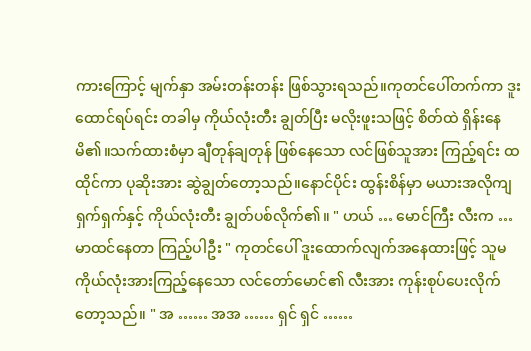ကားကြောင့် မျက်နှာ အမ်းတန်းတန်း ဖြစ်သွားရသည်။ကုတင်ပေါ်တက်ကာ ဒူးထောင်ရပ်ရင်း တခါမှ ကိုယ်လုံးတီး ချွတ်ပြီး မလိုးဖူးသဖြင့် စိတ်ထဲ ရှိန်းနေမိ၏။သက်ထားစံမှာ ချီတုန်ချတုန် ဖြစ်နေသော လင်ဖြစ်သူအား ကြည့်ရင်း ထထိုင်ကာ ပုဆိုးအား ဆွဲချွတ်တော့သည်။နောင်ပိုင်း ထွန်းစိန်မှာ မယားအလိုကျ ရှက်ရှက်နှင့် ကိုယ်လုံးတီး ချွတ်ပစ်လိုက်၏။ " ဟယ် … မောင်ကြီး လီးက … မာထင်နေတာ ကြည့်ပါဦး " ကုတင်ပေါ် ဒူးထောက်လျက်အနေထားဖြင့် သူမ ကိုယ်လုံးအားကြည့်နေသော လင်တော်မောင်၏ လီးအား ကုန်းစုပ်ပေးလိုက်တော့သည်။ " အ …… အအ …… ရှင် ရှင် ……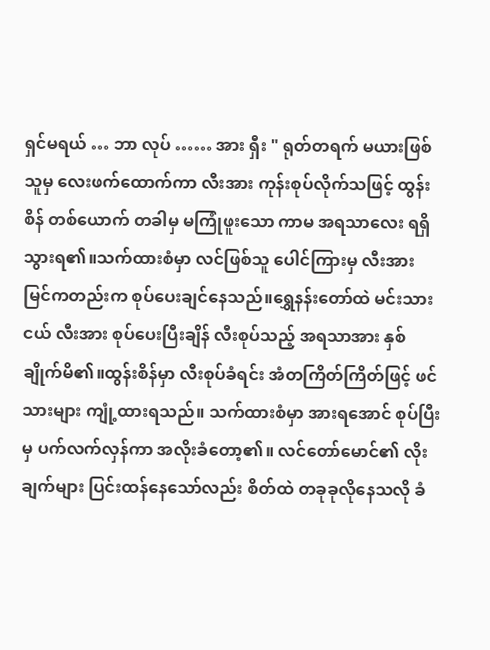ရှင်မရယ် … ဘာ လုပ် …… အား ရှီး " ရုတ်တရက် မယားဖြစ်သူမှ လေးဖက်ထောက်ကာ လီးအား ကုန်းစုပ်လိုက်သဖြင့် ထွန်းစိန် တစ်ယောက် တခါမှ မကြုံဖူးသော ကာမ အရသာလေး ရရှိသွားရ၏။သက်ထားစံမှာ လင်ဖြစ်သူ ပေါင်ကြားမှ လီးအား မြင်ကတည်းက စုပ်ပေးချင်နေသည်။ရွှေနန်းတော်ထဲ မင်းသားငယ် လီးအား စုပ်ပေးပြီးချိန် လီးစုပ်သည့် အရသာအား နှစ်ချိုက်မိ၏။ထွန်းစိန်မှာ လီးစုပ်ခံရင်း အံတကြိတ်ကြိတ်ဖြင့် ဖင်သားများ ကျုံ့ထားရသည်။ သက်ထားစံမှာ အားရအောင် စုပ်ပြီးမှ ပက်လက်လှန်ကာ အလိုးခံတော့၏။ လင်တော်မောင်၏ လိုးချက်များ ပြင်းထန်နေသော်လည်း စိတ်ထဲ တခုခုလိုနေသလို ခံ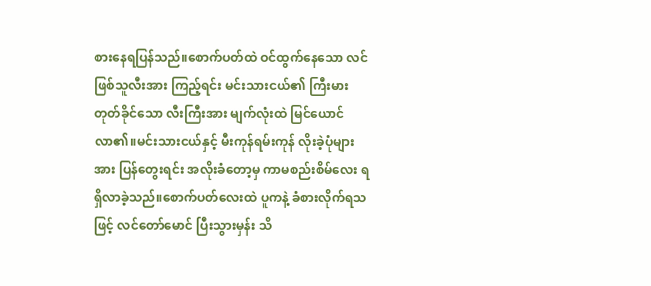စားနေရပြန်သည်။စောက်ပတ်ထဲ ဝင်ထွက်နေသော လင်ဖြစ်သူလီးအား ကြည့်ရင်း မင်းသားငယ်၏ ကြီးမားတုတ်ခိုင်သော လီးကြီးအား မျက်လုံးထဲ မြင်ယောင် လာ၏။မင်းသားငယ်နှင့် မီးကုန်ရမ်းကုန် လိုးခဲ့ပုံများအား ပြန်တွေးရင်း အလိုးခံတော့မှ ကာမစည်းစိမ်လေး ရရှိလာခဲ့သည်။စောက်ပတ်လေးထဲ ပူကနဲ့ ခံစားလိုက်ရသဖြင့် လင်တော်မောင် ပြီးသွားမှန်း သိ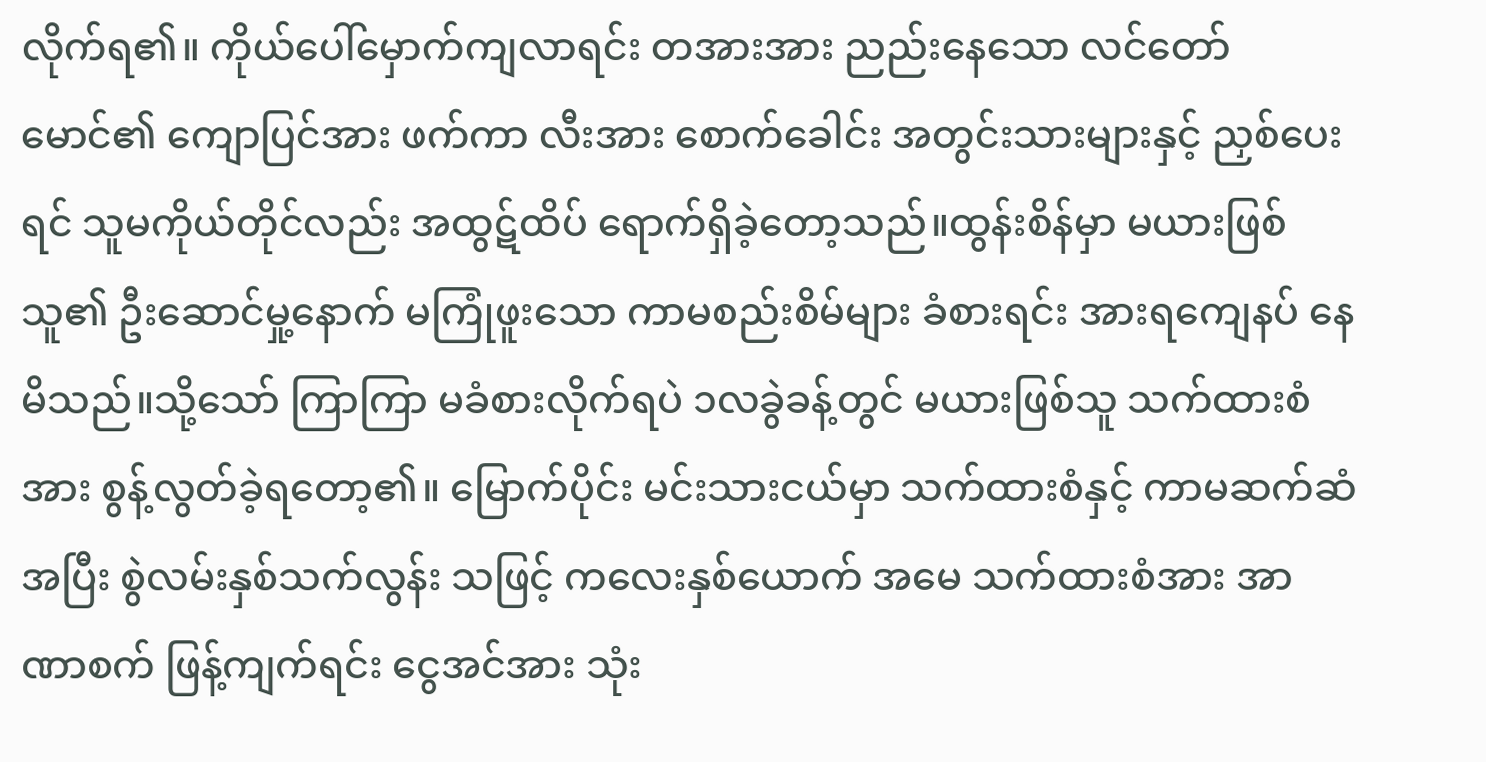လိုက်ရ၏။ ကိုယ်ပေါ်မှောက်ကျလာရင်း တအားအား ညည်းနေသော လင်တော်မောင်၏ ကျောပြင်အား ဖက်ကာ လီးအား စောက်ခေါင်း အတွင်းသားများနှင့် ညှစ်ပေးရင် သူမကိုယ်တိုင်လည်း အထွဋ်ထိပ် ရောက်ရှိခဲ့တော့သည်။ထွန်းစိန်မှာ မယားဖြစ်သူ၏ ဦးဆောင်မှု့နောက် မကြုံဖူးသော ကာမစည်းစိမ်များ ခံစားရင်း အားရကျေနပ် နေမိသည်။သို့သော် ကြာကြာ မခံစားလိုက်ရပဲ ၁လခွဲခန့်တွင် မယားဖြစ်သူ သက်ထားစံအား စွန့်လွတ်ခဲ့ရတော့၏။ မြောက်ပိုင်း မင်းသားငယ်မှာ သက်ထားစံနှင့် ကာမဆက်ဆံ အပြီး စွဲလမ်းနှစ်သက်လွန်း သဖြင့် ကလေးနှစ်ယောက် အမေ သက်ထားစံအား အာဏာစက် ဖြန့်ကျက်ရင်း ငွေအင်အား သုံး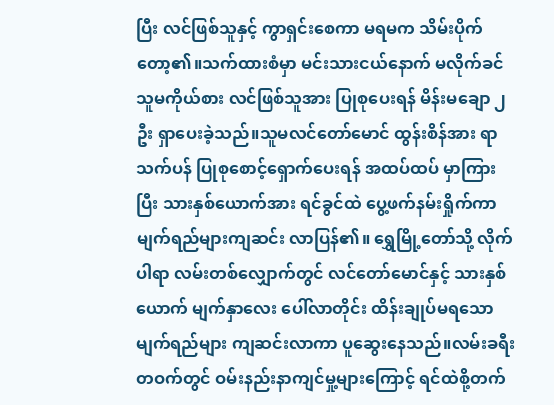ပြီး လင်ဖြစ်သူနှင့် ကွာရှင်းစေကာ မရမက သိမ်းပိုက်တော့၏။သက်ထားစံမှာ မင်းသားငယ်နောက် မလိုက်ခင် သူမကိုယ်စား လင်ဖြစ်သူအား ပြုစုပေးရန် မိန်းမချော ၂ဦး ရှာပေးခဲ့သည်။သူမလင်တော်မောင် ထွန်းစိန်အား ရာသက်ပန် ပြုစုစောင့်ရှောက်ပေးရန် အထပ်ထပ် မှာကြားပြီး သားနှစ်ယောက်အား ရင်ခွင်ထဲ ပွေ့ဖက်နမ်းရှိုက်ကာ မျက်ရည်များကျဆင်း လာပြန်၏။ ရွှေမြို့တော်သို့ လိုက်ပါရာ လမ်းတစ်လျှောက်တွင် လင်တော်မောင်နှင့် သားနှစ်ယောက် မျက်နှာလေး ပေါ်လာတိုင်း ထိန်းချုပ်မရသော မျက်ရည်များ ကျဆင်းလာကာ ပူဆွေးနေသည်။လမ်းခရီးတဝက်တွင် ဝမ်းနည်းနာကျင်မှု့များကြောင့် ရင်ထဲစို့တက်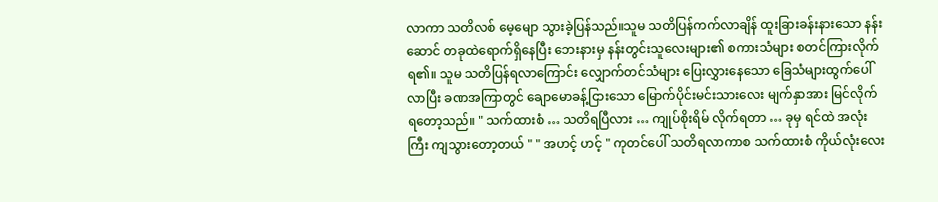လာကာ သတိလစ် မေ့မျော သွားခဲ့ပြန်သည်။သူမ သတိပြန်ကက်လာချိန် ထူးခြားခန်းနားသော နန်းဆောင် တခုထဲရောက်ရှိနေပြီး ဘေးနားမှ နန်းတွင်းသူလေးများ၏ စကားသံများ စတင်ကြားလိုက်ရ၏။ သူမ သတိပြန်ရလာကြောင်း လျှောက်တင်သံများ ပြေးလွှားနေသော ခြေသံများထွက်ပေါ်လာပြီး ခဏအကြာတွင် ချောမောခန့်ငြားသော မြောက်ပိုင်းမင်းသားလေး မျက်နှာအား မြင်လိုက်ရတော့သည်။ " သက်ထားစံ … သတိရပြီလား … ကျုပ်စိုးရိမ် လိုက်ရတာ … ခုမှ ရင်ထဲ အလုံးကြီး ကျသွားတော့တယ် " " အဟင့် ဟင့် " ကုတင်ပေါ် သတိရလာကာစ သက်ထားစံ ကိုယ်လုံးလေး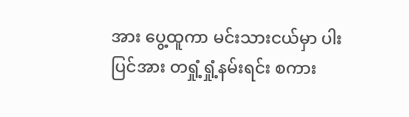အား ပွေ့ထူကာ မင်းသားငယ်မှာ ပါးပြင်အား တရှုံ့ရှုံ့နမ်းရင်း စကား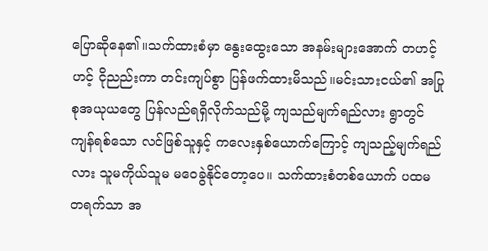ပြောဆိုနေ၏။သက်ထားစံမှာ နွေးထွေးသော အနမ်းများအောက် တဟင့်ဟင့် ငိုညည်းကာ တင်းကျပ်စွာ ပြန်ဖက်ထားမိသည်။မင်းသားငယ်၏ အပြုစုအယုယတွေ ပြန်လည်ရရှိလိုက်သည်မို့ ကျသည်မျက်ရည်လား ရွာတွင်ကျန်ရစ်သော လင်ဖြစ်သူနှင့် ကလေးနှစ်ယောက်ကြောင့် ကျသည့်မျက်ရည်လား သူမကိုယ်သူမ မဝေခွဲနိုင်တော့ပေ။ သက်ထားစံတစ်ယောက် ပထမ တရက်သာ အ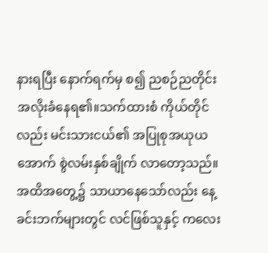နားရပြီး နောက်ရက်မှ စ၍ ညစဉ်ညတိုင်း အလိုးခံနေရ၏။သက်ထားစံ ကိုယ်တိုင်လည်း မင်းသားငယ်၏ အပြုစုအယုယ အောက် စွဲလမ်းနှစ်ချိုက် လာတော့သည်။အထိအတွေ့၌ သာယာနေသော်လည်း နေ့ခင်းဘက်များတွင် လင်ဖြစ်သူနှင့် ကလေး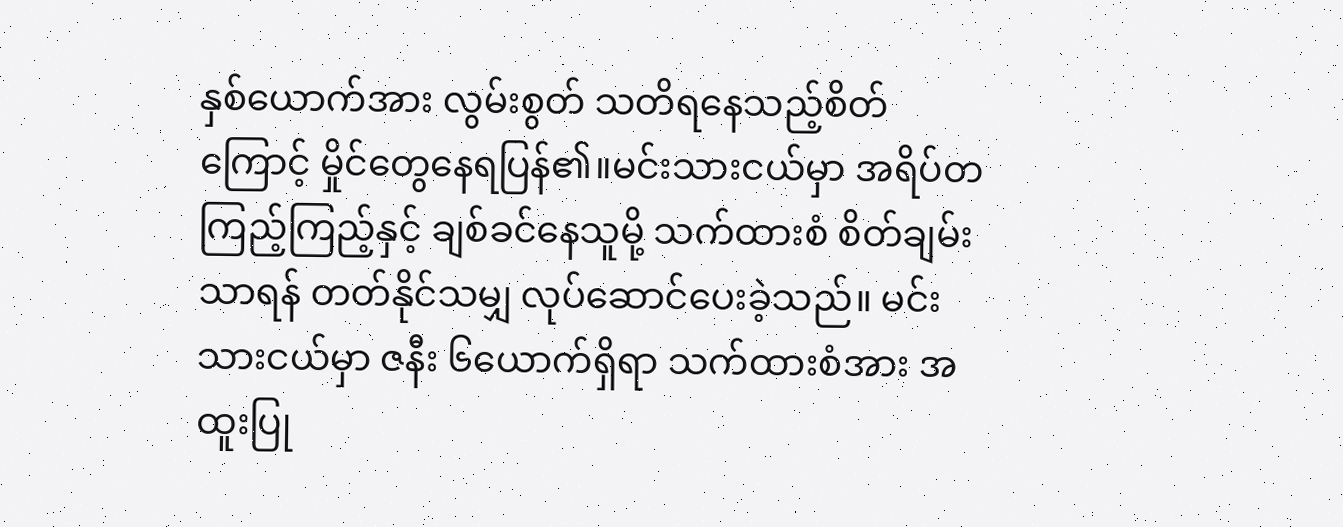နှစ်ယောက်အား လွမ်းစွတ် သတိရနေသည့်စိတ်ကြောင့် မှိုင်တွေနေရပြန်၏။မင်းသားငယ်မှာ အရိပ်တကြည့်ကြည့်နှင့် ချစ်ခင်နေသူမို့ သက်ထားစံ စိတ်ချမ်းသာရန် တတ်နိုင်သမျှ လုပ်ဆောင်ပေးခဲ့သည်။ မင်းသားငယ်မှာ ဇနီး ၆ယောက်ရှိရာ သက်ထားစံအား အထူးပြု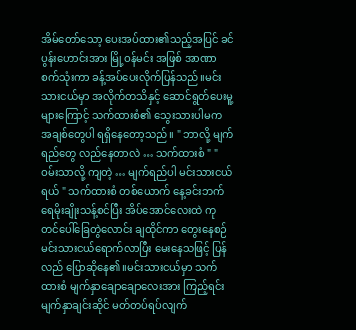အိမ်တော်သော့ ပေးအပ်ထား၏သည့်အပြင် ခင်ပွန်းဟောင်းအား မြို့ဝန်မင်း အဖြစ် အာဏာစက်သုံးကာ ခန့်အပ်ပေးလိုက်ပြန်သည်။မင်းသားငယ်မှာ အလိုက်တသိနှင့် ဆောင်ရွတ်ပေးမူ့ များကြောင့် သက်ထားစံ၏ သွေးသားပါမက အချစ်တွေပါ ရရှိနေတော့သည်။ " ဘာလို့ မျက်ရည်တွေ လည်နေတာလဲ … သက်ထားစံ " " ဝမ်းသာလို့ ကျတဲ့ … မျက်ရည်ပါ မင်းသားငယ်ရယ် " သက်ထားစံ တစ်ယောက် နေ့ခင်းဘက် ရေမိုးချိုးသန့်စင်ပြီး အိပ်အောင်လေးထဲ ကုတင်ပေါ်ခြေတွဲလောင်း ချထိုင်ကာ တွေးနေစဉ် မင်းသားငယ်ရောက်လာပြီး မေးနေသဖြင့် ပြန်လည် ပြောဆိုနေ၏။မင်းသားငယ်မှာ သက်ထားစံ မျက်နှာချောချောလေးအား ကြည့်ရင်း မျက်နှာချင်းဆိုင် မတ်တပ်ရပ်လျက်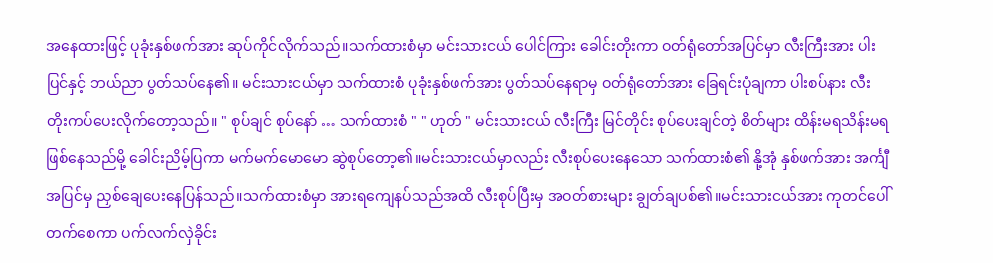အနေထားဖြင့် ပုခုံးနှစ်ဖက်အား ဆုပ်ကိုင်လိုက်သည်။သက်ထားစံမှာ မင်းသားငယ် ပေါင်ကြား ခေါင်းတိုးကာ ဝတ်ရုံတော်အပြင်မှာ လီးကြီးအား ပါးပြင်နှင့် ဘယ်ညာ ပွတ်သပ်နေ၏။ မင်းသားငယ်မှာ သက်ထားစံ ပုခုံးနှစ်ဖက်အား ပွတ်သပ်နေရာမှ ဝတ်ရုံတော်အား ခြေရင်းပုံချကာ ပါးစပ်နား လီးတိုးကပ်ပေးလိုက်တော့သည်။ " စုပ်ချင် စုပ်နော် … သက်ထားစံ " " ဟုတ် " မင်းသားငယ် လီးကြီး မြင်တိုင်း စုပ်ပေးချင်တဲ့ စိတ်များ ထိန်းမရသိန်းမရ ဖြစ်နေသည်မို့ ခေါင်းညိမ့်ပြကာ မက်မက်မောမော ဆွဲစုပ်တော့၏။မင်းသားငယ်မှာလည်း လီးစုပ်ပေးနေသော သက်ထားစံ၏ နို့အုံ နှစ်ဖက်အား အင်္ကျီအပြင်မှ ညှစ်ချေပေးနေပြန်သည်။သက်ထားစံမှာ အားရကျေနပ်သည်အထိ လီးစုပ်ပြီးမှ အဝတ်စားများ ချွတ်ချပစ်၏။မင်းသားငယ်အား ကုတင်ပေါ်တက်စေကာ ပက်လက်လှဲခိုင်း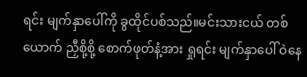ရင်း မျက်နှာပေါ်ကို ခွထိုင်ပစ်သည်။မင်းသားငယ် တစ်ယောက် ညှီစို့စို့ စောက်ဖုတ်နံ့အား ရှုရင်း မျက်နှာပေါ် ဝဲနေ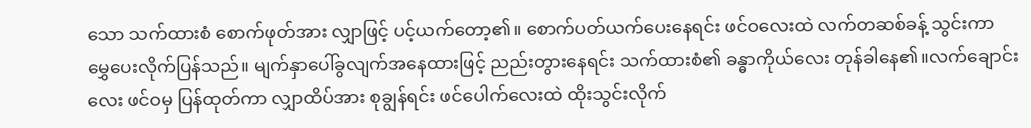သော သက်ထားစံ စောက်ဖုတ်အား လျှာဖြင့် ပင့်ယက်တော့၏။ စောက်ပတ်ယက်ပေးနေရင်း ဖင်ဝလေးထဲ လက်တဆစ်ခန့် သွင်းကာ မွှေပေးလိုက်ပြန်သည်။ မျက်နှာပေါ်ခွလျက်အနေထားဖြင့် ညည်းတွားနေရင်း သက်ထားစံ၏ ခန္ဓာကိုယ်လေး တုန်ခါနေ၏။လက်ချောင်းလေး ဖင်ဝမှ ပြန်ထုတ်ကာ လျှာထိပ်အား စုချွန်ရင်း ဖင်ပေါက်လေးထဲ ထိုးသွင်းလိုက်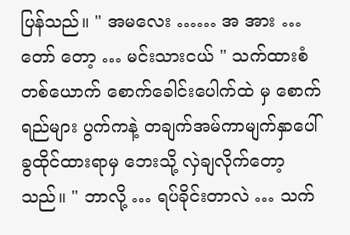ပြန်သည်။ " အမလေး …… အ အား … တော် တော့ … မင်းသားငယ် " သက်ထားစံ တစ်ယောက် စောက်ခေါင်းပေါက်ထဲ မှ စောက်ရည်များ ပွက်ကနဲ့ တချက်အမ်ကာမျက်နှာပေါ် ခွထိုင်ထားရာမှ ဘေးသို့ လှဲချလိုက်တော့သည်။ " ဘာလို့ … ရပ်ခိုင်းတာလဲ … သက်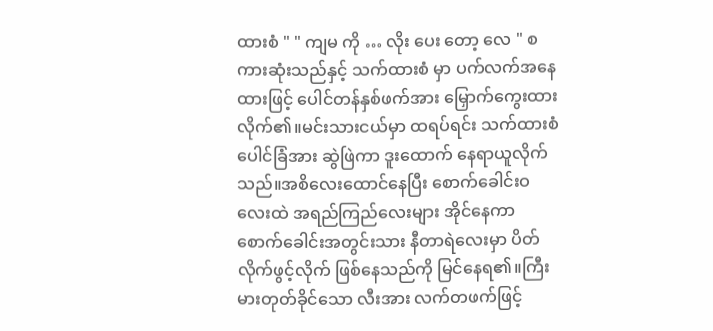ထားစံ " " ကျမ ကို … လိုး ပေး တော့ လေ " စကားဆုံးသည်နှင့် သက်ထားစံ မှာ ပက်လက်အနေထားဖြင့် ပေါင်တန်နှစ်ဖက်အား မြှောက်ကွေးထားလိုက်၏။မင်းသားငယ်မှာ ထရပ်ရင်း သက်ထားစံ ပေါင်ခြံအား ဆွဲဖြဲကာ ဒူးထောက် နေရာယူလိုက်သည်။အစိလေးထောင်နေပြီး စောက်ခေါင်းဝလေးထဲ အရည်ကြည်လေးများ အိုင်နေကာ စောက်ခေါင်းအတွင်းသား နီတာရဲလေးမှာ ပိတ်လိုက်ဖွင့်လိုက် ဖြစ်နေသည်ကို မြင်နေရ၏။ကြီးမားတုတ်ခိုင်သော လီးအား လက်တဖက်ဖြင့်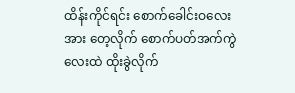ထိန်းကိုင်ရင်း စောက်ခေါင်းဝလေးအား တေ့လိုက် စောက်ပတ်အက်ကွဲလေးထဲ ထိုးခွဲလိုက်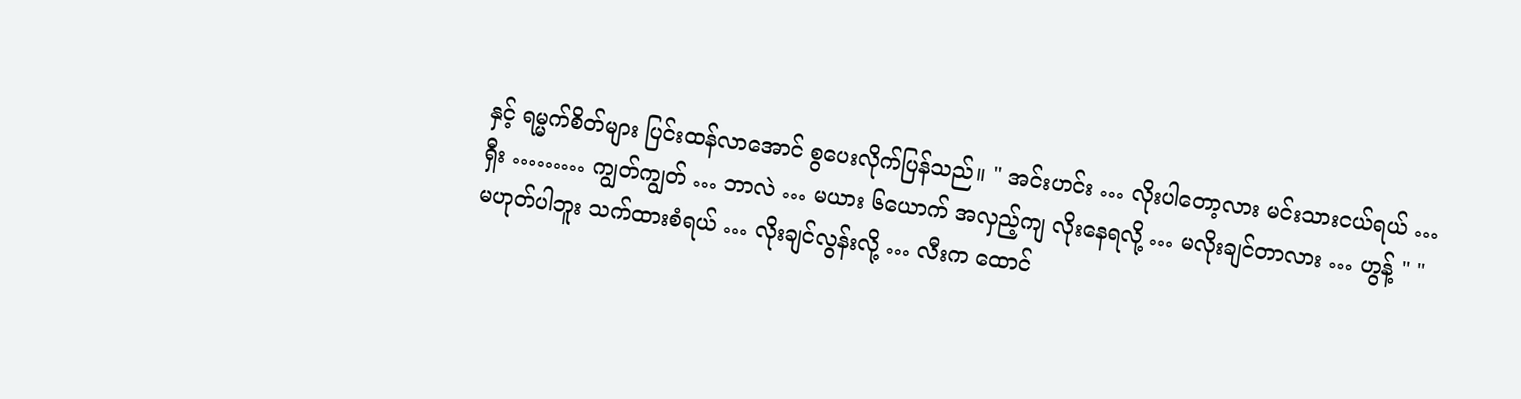နှင့် ရမ္မက်စိတ်များ ပြင်းထန်လာအောင် စွပေးလိုက်ပြန်သည်။ " အင်းဟင်း … လိုးပါတော့လား မင်းသားငယ်ရယ် … ရှီး ……… ကျွတ်ကျွတ် … ဘာလဲ … မယား ၆ယောက် အလှည့်ကျ လိုးနေရလို့ … မလိုးချင်တာလား … ဟွန့် " " မဟုတ်ပါဘူး သက်ထားစံရယ် … လိုးချင်လွန်းလို့ … လီးက ထောင်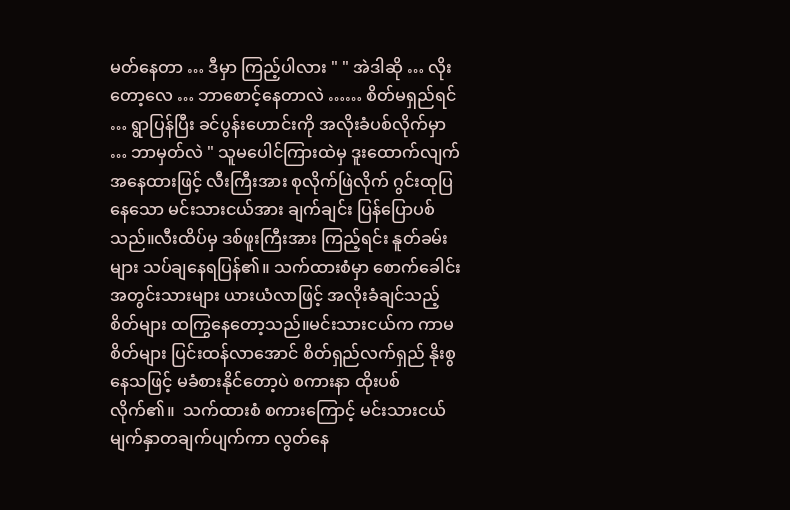မတ်နေတာ … ဒီမှာ ကြည့်ပါလား " " အဲဒါဆို … လိုးတော့လေ … ဘာစောင့်နေတာလဲ …… စိတ်မရှည်ရင် … ရွာပြန်ပြီး ခင်ပွန်းဟောင်းကို အလိုးခံပစ်လိုက်မှာ … ဘာမှတ်လဲ " သူမပေါင်ကြားထဲမှ ဒူးထောက်လျက်အနေထားဖြင့် လီးကြီးအား စုလိုက်ဖြဲလိုက် ဂွင်းထုပြနေသော မင်းသားငယ်အား ချက်ချင်း ပြန်ပြောပစ်သည်။လီးထိပ်မှ ဒစ်ဖူးကြီးအား ကြည့်ရင်း နူတ်ခမ်းများ သပ်ချနေရပြန်၏။ သက်ထားစံမှာ စောက်ခေါင်းအတွင်းသားများ ယားယံလာဖြင့် အလိုးခံချင်သည့် စိတ်များ ထကြွနေတော့သည်။မင်းသားငယ်က ကာမစိတ်များ ပြင်းထန်လာအောင် စိတ်ရှည်လက်ရှည် နိုးစွနေသဖြင့် မခံစားနိုင်တော့ပဲ စကားနာ ထိုးပစ်လိုက်၏။  သက်ထားစံ စကားကြောင့် မင်းသားငယ် မျက်နှာတချက်ပျက်ကာ လွတ်နေ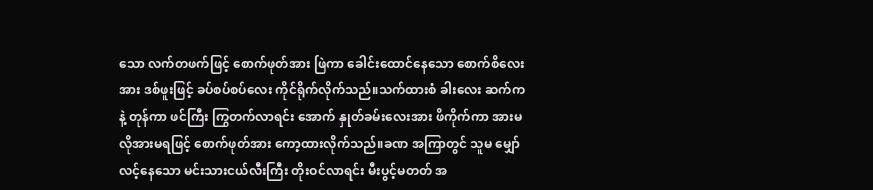သော လက်တဖက်ဖြင့် စောက်ဖုတ်အား ဖြဲကာ ခေါင်းထောင်နေသော စောက်စိလေးအား ဒစ်ဖူးဖြင့် ခပ်စပ်စပ်လေး ကိုင်ရိုက်လိုက်သည်။သက်ထားစံ ခါးလေး ဆက်ကနဲ့ တုန်ကာ ဖင်ကြီး ကြွတက်လာရင်း အောက် နှုတ်ခမ်းလေးအား ဖိကိုက်ကာ အားမလိုအားမရဖြင့် စောက်ဖုတ်အား ကော့ထားလိုက်သည်။ခဏ အကြာတွင် သူမ မျှော်လင့်နေသော မင်းသားငယ်လီးကြီး တိုးဝင်လာရင်း မီးပွင့်မတတ် အ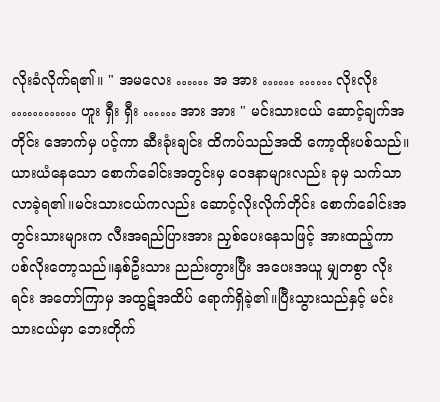လိုးခံလိုက်ရ၏။ " အမလေး …… အ အား …… …… လိုးလိုး ………… ဟူး ရှီး ရှီး …… အား အား " မင်းသားငယ် ဆောင့်ချက်အတိုင်း အောက်မှ ပင့်ကာ ဆီးခုံးချင်း ထိကပ်သည်အထိ ကော့ထိုးပစ်သည်။ ယားယံနေသော စောက်ခေါင်းအတွင်းမှ ဝေဒနာများလည်း ခုမှ သက်သာလာခဲ့ရ၏။မင်းသားငယ်ကလည်း ဆောင့်လိုးလိုက်တိုင်း စောက်ခေါင်းအတွင်းသားများက လီးအရည်ပြားအား ညှစ်ပေးနေသဖြင့် အားထည့်ကာ ပစ်လိုးတော့သည်။နှစ်ဦးသား ညည်းတွားပြီး အပေးအယူ မျှတစွာ လိုးရင်း အတော်ကြာမှ အထွဋ်အထိပ် ရောက်ရှိခဲ့၏။ပြီးသွားသည်နှင့် မင်းသားငယ်မှာ ဘေးတိုက်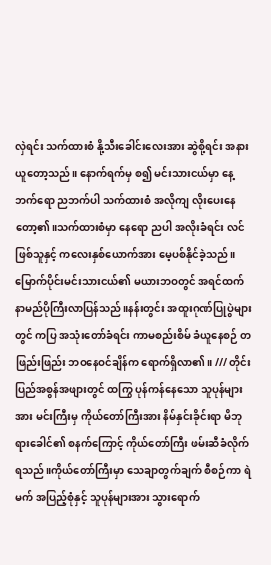လှဲရင်း သက်ထားစံ နို့သီးခေါင်းလေးအား ဆွဲစို့ရင်း အနားယူတော့သည်။ နောက်ရက်မှ စ၍ မင်းသားငယ်မှာ နေ့ဘက်ရော ညဘက်ပါ သက်ထားစံ အလိုကျ လိုးပေးနေတော့၏။သက်ထားစံမှာ နေရော ညပါ အလိုးခံရင်း လင်ဖြစ်သူနှင့် ကလေးနှစ်ယောက်အား မေ့ပစ်နိုင်ခဲ့သည်။မြောက်ပိုင်းမင်းသားငယ်၏ မယားဘဝတွင် အရင်ထက် နာမည်ပိုကြီးလာပြန်သည်။နန်းတွင်း အထူးဂုဏ်ပြုပွဲများတွင် ကပြ အသုံးတော်ခံရင်း ကာမစည်းစိမ် ခံယူနေစဉ် တဖြည်းဖြည်း ဘဝနေဝင်ချိန်က ရောက်ရှိလာ၏။ /// တိုင်းပြည်အစွန်အဖျားတွင် ထကြွ ပုန်ကန်နေသော သူပုန်များအား မင်းကြီးမှ ကိုယ်တော်ကြီးအား နိမ်နှင်းခိုင်းရာ မိဘုရားခေါင်၏ စနက်ကြောင့် ကိုယ်တော်ကြီး ဖမ်းဆီခံလိုက်ရသည်။ကိုယ်တော်ကြီးမှာ သေချာတွက်ချက် စီစဉ်ကာ ရဲမက် အပြည့်စုံနှင့် သူပုန်များအား သွားရောက်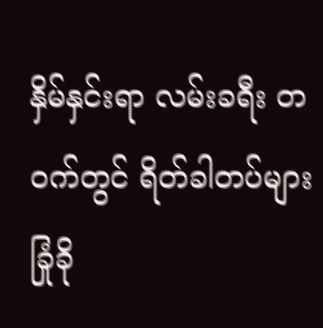နှိမ်နှင်းရာ လမ်းခရီး တဝက်တွင် ရိတ်ခါတပ်များ ခြုံခို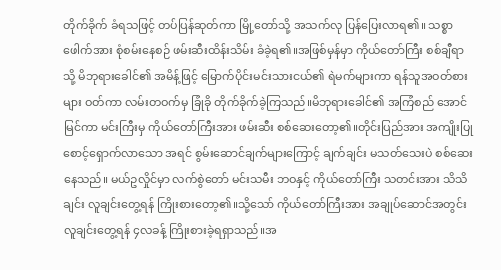တိုက်ခိုက် ခံရသဖြင့် တပ်ပြန်ဆုတ်ကာ မြို့တော်သို့ အသက်လု ပြန်ပြေးလာရ၏။ သစ္စာဖေါက်အား စုံစမ်းနေစဉ် ဖမ်းဆီးထိန်းသိမ်း ခံခဲ့ရ၏။အဖြစ်မှန်မှာ ကိုယ်တော်ကြီး စစ်ချီရာသို့ မိဘုရားခေါင်၏ အမိန့်ဖြင့် မြောက်ပိုင်းမင်းသားငယ်၏ ရဲမက်များကာ ရန်သူအဝတ်စားများ ဝတ်ကာ လမ်းတဝက်မှ ခြုံခို တိုက်ခိုက်ခဲ့ကြသည်။မိဘုရားခေါင်၏ အကြံစည် အောင်မြင်ကာ မင်းကြီးမှ ကိုယ်တော်ကြီးအား ဖမ်းဆီး စစ်ဆေးတော့၏။တိုင်းပြည်အား အကျိုးပြု စောင့်ရှောက်လာသော အရင် စွမ်းဆောင်ချက်များကြောင့် ချက်ချင်း မသတ်သေးပဲ စစ်ဆေးနေသည်။ မယ်ဥလှိုင်မှာ လက်စွဲတော် မင်းသမီး ဘဝနှင့် ကိုယ်တော်ကြီး သတင်းအား သိသိချင်း လူချင်းတွေ့ရန် ကြိုးစားတော့၏။သို့သော် ကိုယ်တော်ကြီးအား အချုပ်ဆောင်အတွင်း လူချင်းတွေ့ရန် ၄လခန့် ကြိုးစားခဲ့ရရှာသည်။အ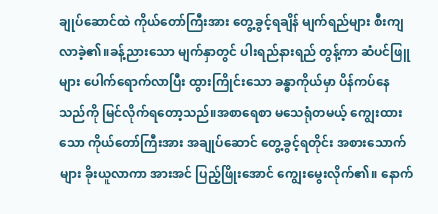ချုပ်ဆောင်ထဲ ကိုယ်တော်ကြီးအား တွေ့ခွင့်ရချိန် မျက်ရည်များ စီးကျ လာခဲ့၏။ခန့်ညားသော မျက်နှာတွင် ပါးရည်နားရည် တွန့်ကာ ဆံပင်ဖြူများ ပေါက်ရောက်လာပြီး ထွားကြိုင်းသော ခန္ဓာကိုယ်မှာ ပိန်ကပ်နေသည်ကို မြင်လိုက်ရတော့သည်။အစာရေစာ မသေရုံတမယ့် ကျွေးထားသော ကိုယ်တော်ကြီးအား အချုပ်ဆောင် တွေ့ခွင့်ရတိုင်း အစားသောက်များ ခိုးယူလာကာ အားအင် ပြည့်ဖြိုးအောင် ကျွေးမွေးလိုက်၏။ နောက်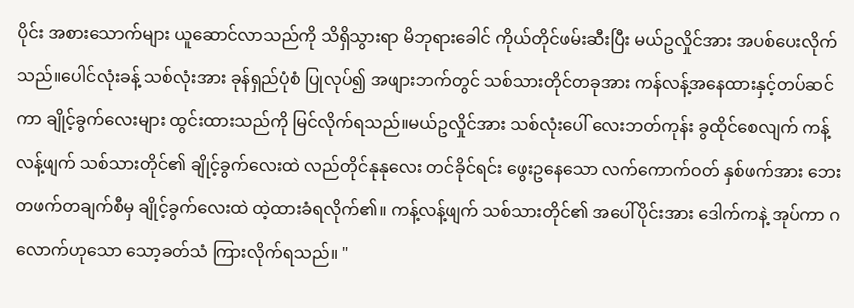ပိုင်း အစားသောက်များ ယူဆောင်လာသည်ကို သိရှိသွားရာ မိဘုရားခေါင် ကိုယ်တိုင်ဖမ်းဆီးပြီး မယ်ဥလှိုင်အား အပစ်ပေးလိုက်သည်။ပေါင်လုံးခန့် သစ်လုံးအား ခုန်ရှည်ပုံစံ ပြုလုပ်၍ အဖျားဘက်တွင် သစ်သားတိုင်တခုအား ကန်လန့်အနေထားနှင့်တပ်ဆင်ကာ ချိုင့်ခွက်လေးများ ထွင်းထားသည်ကို မြင်လိုက်ရသည်။မယ်ဥလှိုင်အား သစ်လုံးပေါ် လေးဘတ်ကုန်း ခွထိုင်စေလျက် ကန့်လန့်ဖျက် သစ်သားတိုင်၏ ချိုင့်ခွက်လေးထဲ လည်တိုင်နုနုလေး တင်ခိုင်ရင်း ဖွေးဥနေသော လက်ကောက်ဝတ် နှစ်ဖက်အား ဘေးတဖက်တချက်စီမှ ချိုင့်ခွက်လေးထဲ ထဲ့ထားခံရလိုက်၏။ ကန့်လန့်ဖျက် သစ်သားတိုင်၏ အပေါ်ပိုင်းအား ဒေါက်ကနဲ့ အုပ်ကာ ဂလောက်ဟုသော သော့ခတ်သံ ကြားလိုက်ရသည်။ "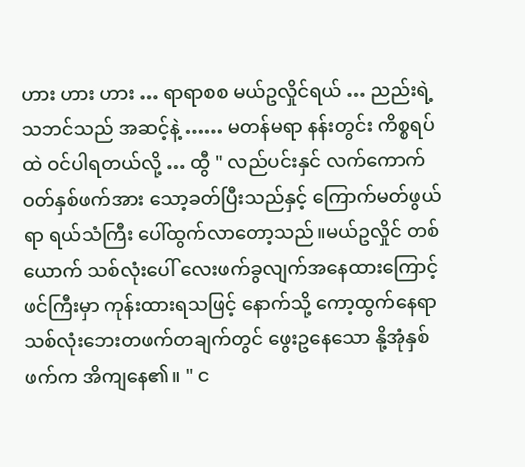ဟား ဟား ဟား … ရာရာစစ မယ်ဥလှိုင်ရယ် … ညည်းရဲ့ သဘင်သည် အဆင့်နဲ့ …… မတန်မရာ နန်းတွင်း ကိစ္စရပ်ထဲ ဝင်ပါရတယ်လို့ … ထွီ " လည်ပင်းနှင် လက်ကောက်ဝတ်နှစ်ဖက်အား သော့ခတ်ပြီးသည်နှင့် ကြောက်မတ်ဖွယ်ရာ ရယ်သံကြီး ပေါ်ထွက်လာတော့သည်။မယ်ဥလှိုင် တစ်ယောက် သစ်လုံးပေါ် လေးဖက်ခွလျက်အနေထားကြောင့် ဖင်ကြီးမှာ ကုန်းထားရသဖြင့် နောက်သို့ ကော့ထွက်နေရာ သစ်လုံးဘေးတဖက်တချက်တွင် ဖွေးဥနေသော နို့အုံနှစ်ဖက်က အိကျနေ၏။ " င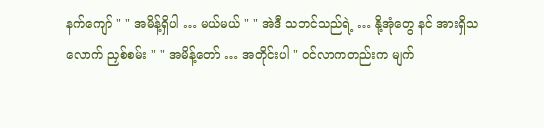နက်ကျော် " " အမိန့်ရှိပါ … မယ်မယ် " " အဲဒီ သဘင်သည်ရဲ့ … နို့အုံတွေ နင် အားရှိသလောက် ညှစ်စမ်း " " အမိန့်တော် … အတိုင်းပါ " ဝင်လာကတည်းက မျက်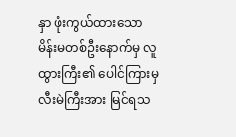နှာ ဖုံးကွယ်ထားသော မိန်းမတစ်ဦးနောက်မှ လူထွားကြီး၏ ပေါင်ကြားမှ လီးမဲကြီးအား မြင်ရသ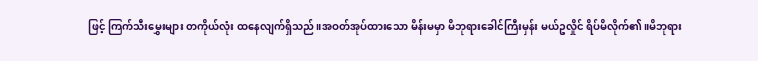ဖြင့် ကြက်သီးမွှေးများ တကိုယ်လုံး ထနေလျက်ရှိသည်။အဝတ်အုပ်ထားသော မိန်းမမှာ မိဘုရားခေါင်ကြီးမှန်း မယ်ဥလှိုင် ရိပ်မိလိုက်၏။မိဘုရား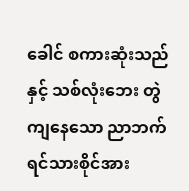ခေါင် စကားဆုံးသည်နှင့် သစ်လုံးဘေး တွဲကျနေသော ညာဘက်ရင်သားစိုင်အား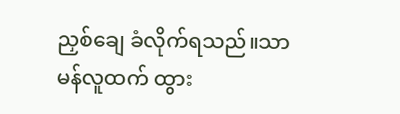ညှစ်ချေ ခံလိုက်ရသည်။သာမန်လူထက် ထွား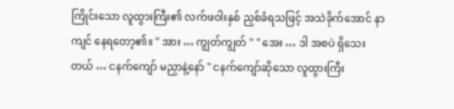ကြိုင်းသော လူထွားကြီး၏ လက်ဖဝါးနှစ် ညှစ်ခံရသဖြင့် အသဲခိုက်အောင် နာကျင် နေရတော့၏။ " အား … ကျွတ်ကျွတ် " " အေး … ဒါ အစပဲ ရှိသေးတယ် … ငနက်ကျော် မညှာနဲ့နော် " ငနက်ကျော်ဆိုသော လူထွားကြီး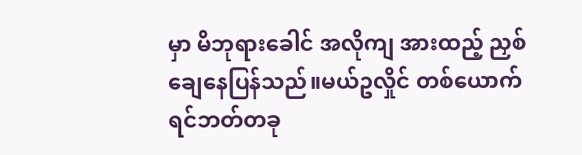မှာ မိဘုရားခေါင် အလိုကျ အားထည့် ညှစ်ချေနေပြန်သည်။မယ်ဥလှိုင် တစ်ယောက် ရင်ဘတ်တခု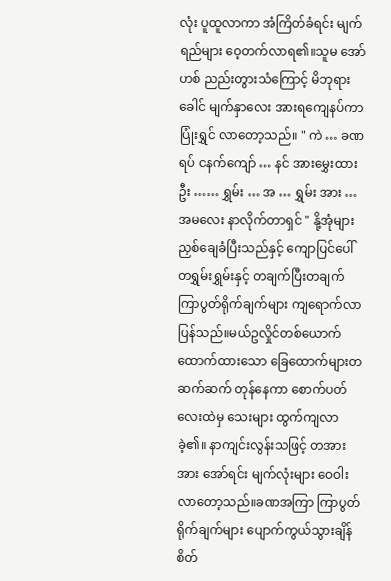လုံး ပူထူလာကာ အံကြိတ်ခံရင်း မျက်ရည်များ ဝေ့တက်လာရ၏။သူမ အော်ဟစ် ညည်းတွားသံကြောင့် မိဘုရားခေါင် မျက်နှာလေး အားရကျေနပ်ကာ ပြုံးရွှင် လာတော့သည်။ " ကဲ … ခဏရပ် ငနက်ကျော် … နင် အားမွှေးထားဦး …… ရွှမ်း … အ … ရွှမ်း အား … အမလေး နာလိုက်တာရှင် " နို့အုံများ ညှစ်ချေခံပြီးသည်နှင့် ကျောပြင်ပေါ် တရွှမ်းရွှမ်းနှင့် တချက်ပြီးတချက် ကြာပွတ်ရိုက်ချက်များ ကျရောက်လာပြန်သည်။မယ်ဥလှိုင်တစ်ယောက် ထောက်ထားသော ခြေထောက်များတဆက်ဆက် တုန်နေကာ စောက်ပတ်လေးထဲမှ သေးများ ထွက်ကျလာခဲ့၏။ နာကျင်းလွန်းသဖြင့် တအားအား အော်ရင်း မျက်လုံးများ ဝေဝါးလာတော့သည်။ခဏအကြာ ကြာပွတ်ရိုက်ချက်များ ပျောက်ကွယ်သွားချိန် စိတ်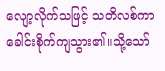လျော့လိုက်သဖြင့် သတိလစ်ကာ ခေါင်းစိုက်ကျသွား၏။သို့သော်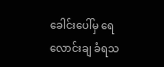ခေါင်းပေါ်မှ ရေလောင်းချ ခံရသ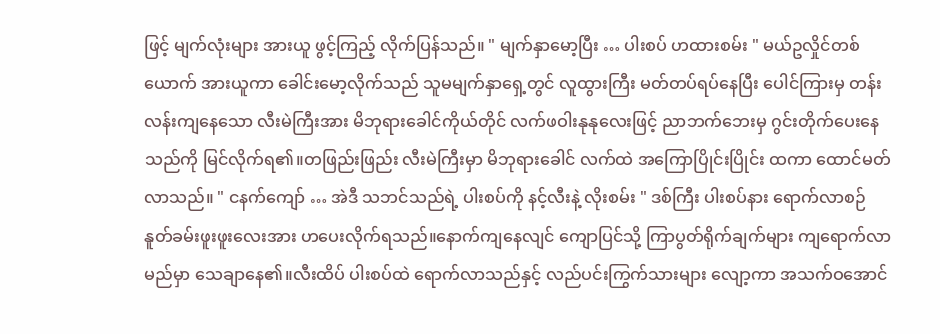ဖြင့် မျက်လုံးများ အားယူ ဖွင့်ကြည့် လိုက်ပြန်သည်။ " မျက်နှာမော့ပြီး … ပါးစပ် ဟထားစမ်း " မယ်ဥလှိုင်တစ်ယောက် အားယူကာ ခေါင်းမော့လိုက်သည် သူမမျက်နှာရှေ့တွင် လူထွားကြီး မတ်တပ်ရပ်နေပြီး ပေါင်ကြားမှ တန်းလန်းကျနေသော လီးမဲကြီးအား မိဘုရားခေါင်ကိုယ်တိုင် လက်ဖဝါးနုနုလေးဖြင့် ညာဘက်ဘေးမှ ဂွင်းတိုက်ပေးနေသည်ကို မြင်လိုက်ရ၏။တဖြည်းဖြည်း လီးမဲကြီးမှာ မိဘုရားခေါင် လက်ထဲ အကြောပြိုင်းပြိုင်း ထကာ ထောင်မတ်လာသည်။ " ငနက်ကျော် … အဲဒီ သဘင်သည်ရဲ့ ပါးစပ်ကို နင့်လီးနဲ့ လိုးစမ်း " ဒစ်ကြီး ပါးစပ်နား ရောက်လာစဉ် နူတ်ခမ်းဖူးဖူးလေးအား ဟပေးလိုက်ရသည်။နောက်ကျနေလျင် ကျောပြင်သို့ ကြာပွတ်ရိုက်ချက်များ ကျရောက်လာမည်မှာ သေချာနေ၏။လီးထိပ် ပါးစပ်ထဲ ရောက်လာသည်နှင့် လည်ပင်းကြွက်သားများ လျော့ကာ အသက်ဝအောင်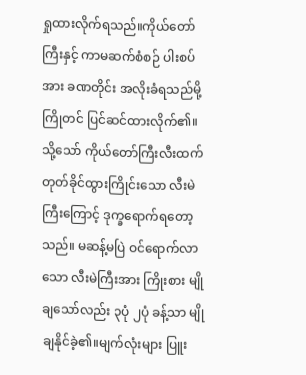ရှုထားလိုက်ရသည်။ကိုယ်တော်ကြီးနှင့် ကာမဆက်စံစဉ် ပါးစပ်အား ခဏတိုင်း အလိုးခံရသည်မို့ ကြိုတင် ပြင်ဆင်ထားလိုက်၏။သို့သော် ကိုယ်တော်ကြီးလီးထက် တုတ်ခိုင်ထွားကြိုင်းသော လီးမဲကြီးကြောင့် ဒုက္ခရောက်ရတော့သည်။ မဆန့်မပြဲ ဝင်ရောက်လာသော လီးမဲကြီးအား ကြိုးစား မျိုချသော်လည်း ၃ပုံ ၂ပုံ ခန့်သာ မျိုချနိုင်ခဲ့၏။မျက်လုံးများ ပြူး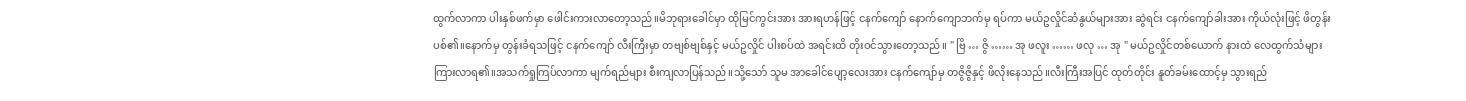ထွက်လာကာ ပါးနှစ်ဖက်မှာ ဖေါင်းကားလာတော့သည်။မိဘုရားခေါင်မှာ ထိုမြင်ကွင်းအား အားရဟန်ဖြင့် ငနက်ကျော် နောက်ကျောဘက်မှ ရပ်ကာ မယ်ဥလှိုင်ဆံနွယ်များအား ဆွဲရင်း ငနက်ကျော်ခါးအား ကိုယ်လုံးဖြင့် ဖိတွန်းပစ်၏။နောက်မှ တွန်းခံရသဖြင့် ငနက်ကျော် လီးကြီးမှာ တဗျစ်ဗျစ်နှင့် မယ်ဥလှိုင် ပါးစပ်ထဲ အရင်းထိ တိုးဝင်သွားတော့သည်။ " ဗြိ … ဇွိ …… အု ဖလူး …… ဖလု … အု " မယ်ဥလှိုင်တစ်ယောက် နားထဲ လေထွက်သံများ ကြားလာရ၏။အသက်ရှုကြပ်လာကာ မျက်ရည်များ စီးကျလာပြန်သည်။သို့သော် သူမ အာခေါင်ပျော့လေးအား ငနက်ကျော်မှ တဇွိဇွိနှင့် ဖိလိုးနေသည်။လီးကြီးအပြင် ထုတ်တိုင်း နူတ်ခမ်းထောင့်မှ သွားရည်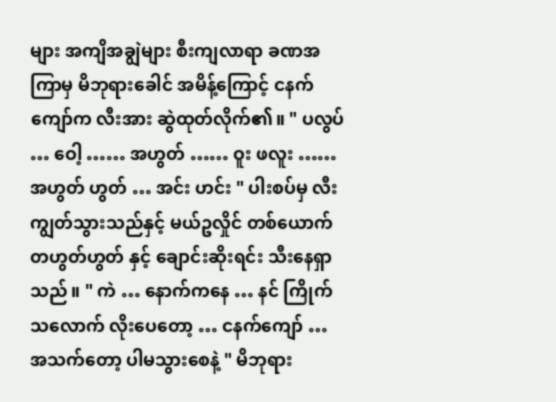များ အကျိအချွဲများ စီးကျလာရာ ခဏအကြာမှ မိဘုရားခေါင် အမိန့်ကြောင့် ငနက်ကျော်က လီးအား ဆွဲထုတ်လိုက်၏။ " ပလွပ် … ဝေါ့ …… အဟွတ် …… ဝူး ဖလူး …… အဟွတ် ဟွတ် … အင်း ဟင်း " ပါးစပ်မှ လီးကျွတ်သွားသည်နှင့် မယ်ဥလှိုင် တစ်ယောက် တဟွတ်ဟွတ် နှင့် ချောင်းဆိုးရင်း သီးနေရှာသည်။ " ကဲ … နောက်ကနေ … နင် ကြိုက်သလောက် လိုးပေတော့ … ငနက်ကျော် … အသက်တော့ ပါမသွားစေနဲ့ " မိဘုရား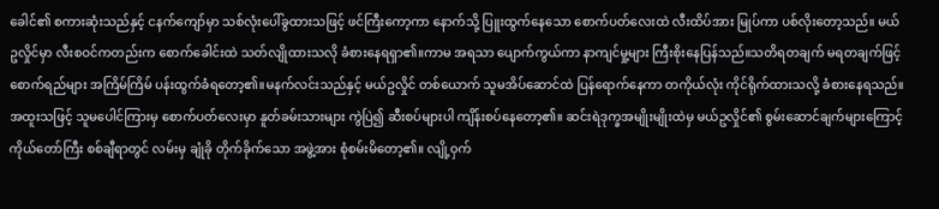ခေါင်၏ စကားဆုံးသည်နှင့် ငနက်ကျော်မှာ သစ်လုံးပေါ်ခွထားသဖြင့် ဖင်ကြီးကော့ကာ နောက်သို့ ပြူးထွက်နေသော စောက်ပတ်လေးထဲ လီးထိပ်အား မြုပ်ကာ ပစ်လိုးတော့သည်။ မယ်ဥလှိုင်မှာ လီးစဝင်ကတည်းက စောက်ခေါင်းထဲ သတ်လျိုထားသလို ခံစားနေရရှာ၏။ကာမ အရသာ ပျောက်ကွယ်ကာ နာကျင်မှု့များ ကြီးစိုးနေပြန်သည်။သတိရတချက် မရတချက်ဖြင့် စောက်ရည်များ အကြိမ်ကြိမ် ပန်းထွက်ခံရတော့၏။မနက်လင်းသည်နှင့် မယ်ဥလှိုင် တစ်ယောက် သူမအိပ်ဆောင်ထဲ ပြန်ရောက်နေကာ တကိုယ်လုံး ကိုင်ရိုက်ထားသလို့ ခံစားနေရသည်။အထူးသဖြင့် သူမပေါင်ကြားမှ စောက်ပတ်လေးမှာ နူတ်ခမ်းသားများ ကွဲပြဲ၍ ဆီးစပ်များပါ ကျိန်းစပ်နေတော့၏။ ဆင်းရဲဒုက္ခအမျိုးမျိုးထဲမှ မယ်ဥလှိုင်၏ စွမ်းဆောင်ချက်များကြောင့် ကိုယ်တော်ကြီး စစ်ချီရာတွင် လမ်းမှ ချုံခို တိုက်ခိုက်သော အဖွဲ့အား စုံစမ်းမိတော့၏။ လျို့ဝှက်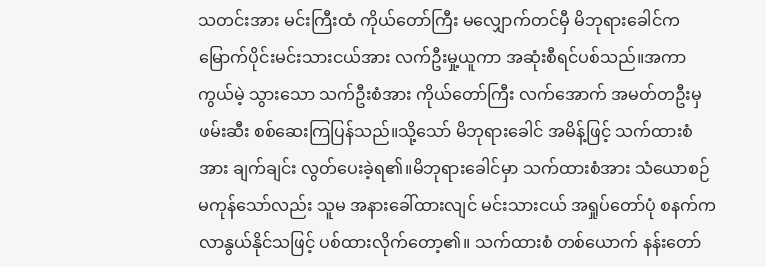သတင်းအား မင်းကြီးထံ ကိုယ်တော်ကြီး မလျှောက်တင်မှီ မိဘုရားခေါင်က မြောက်ပိုင်းမင်းသားငယ်အား လက်ဦးမှု့ယူကာ အဆုံးစီရင်ပစ်သည်။အကာကွယ်မဲ့ သွားသော သက်ဦးစံအား ကိုယ်တော်ကြီး လက်အောက် အမတ်တဦးမှ ဖမ်းဆီး စစ်ဆေးကြပြန်သည်။သို့သော် မိဘုရားခေါင် အမိန့်ဖြင့် သက်ထားစံအား ချက်ချင်း လွတ်ပေးခဲ့ရ၏။မိဘုရားခေါင်မှာ သက်ထားစံအား သံယောစဉ် မကုန်သော်လည်း သူမ အနားခေါ်ထားလျင် မင်းသားငယ် အရှုပ်တော်ပုံ စနက်က လာနွယ်နိုင်သဖြင့် ပစ်ထားလိုက်တော့၏။ သက်ထားစံ တစ်ယောက် နန်းတော်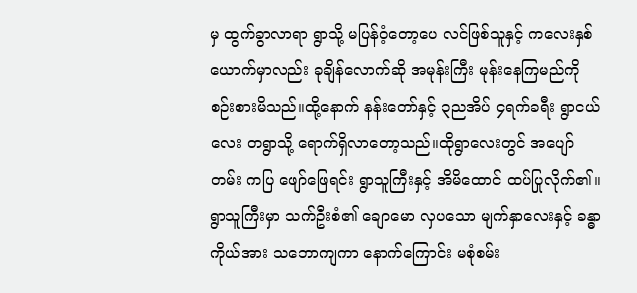မှ ထွက်ခွာလာရာ ရွာသို့ မပြန်ဝံ့တော့ပေ လင်ဖြစ်သူနှင့် ကလေးနှစ်ယောက်မှာလည်း ခုချိန်လောက်ဆို အမုန်းကြီး မုန်းနေကြမည်ကို စဉ်းစားမိသည်။ထို့နောက် နန်းတော်နှင့် ၃ညအိပ် ၄ရက်ခရီး ရွာငယ်လေး တရွာသို့ ရောက်ရှိလာတော့သည်။ထိုရွာလေးတွင် အပျော်တမ်း ကပြ ဖျော်ဖြေရင်း ရွာသူကြီးနှင့် အိမိထောင် ထပ်ပြုလိုက်၏။ရွာသူကြီးမှာ သက်ဦးစံ၏ ချောမော လှပသော မျက်နှာလေးနှင့် ခန္ဓာကိုယ်အား သဘောကျကာ နောက်ကြောင်း မစုံစမ်း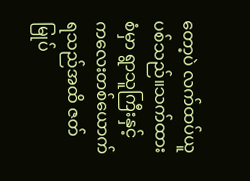တော့ပဲ လက်ထပ်ယူပစ်သည်။သက်ထားစံမှာ ရွာသူကြီးနှင့် ကလေးတစ်ယောက် ရသည်အထိ ဇတ်မြုပ်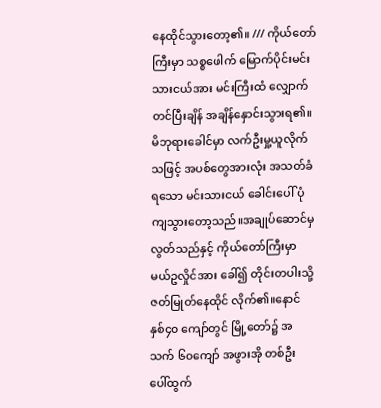နေထိုင်သွားတော့၏။ /// ကိုယ်တော်ကြီးမှာ သစ္စဖေါက် မြောက်ပိုင်းမင်းသားငယ်အား မင်းကြီးထံ လျှောက်တင်ပြီးချိန် အချိန်နှောင်းသွားရ၏။မိဘုရားခေါင်မှာ လက်ဦးမှု့ယူလိုက်သဖြင့် အပစ်တွေအားလုံး အသတ်ခံရသော မင်းသားငယ် ခေါင်းပေါ် ပုံကျသွားတော့သည်။အချုပ်ဆောင်မှ လွတ်သည်နှင့် ကိုယ်တော်ကြီးမှာ မယ်ဥလှိုင်အား ခေါ်၍ တိုင်းတပါးသို့ ဇတ်မြုတ်နေထိုင် လိုက်၏။နောင် နှစ်၄၀ ကျော်တွင် မြို့တော်၌ အသက် ၆၀ကျော် အဖွားအို တစ်ဦး ပေါ်ထွက်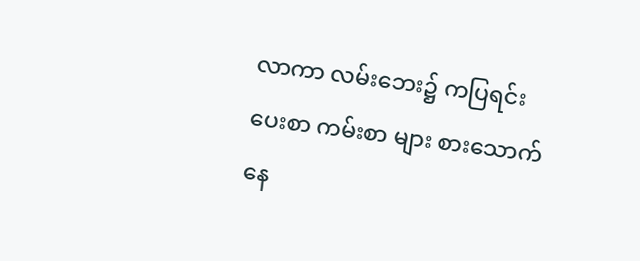လာကာ လမ်းဘေး၌ ကပြရင်း ပေးစာ ကမ်းစာ များ စားသောက်နေ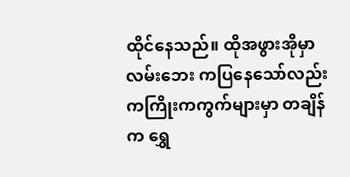ထိုင်နေသည်။ ထိုအဖွားအိုမှာ လမ်းဘေး ကပြနေသော်လည်း ကကြိုးကကွက်များမှာ တချိန်က ရွှေ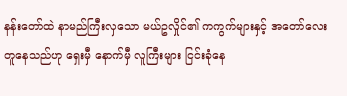နန်းတော်ထဲ နာမည်ကြီးလှသော မယ်ဥလှိုင်၏ ကကွက်များနှင့် အတော်လေး တူနေသည်ဟု ရှေးမှီ နောက်မှီ လူကြီးများ ငြင်းခုံနေ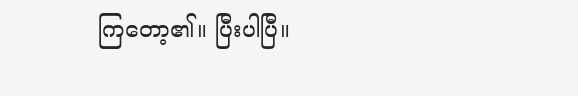ကြတော့၏။ ပြီးပါပြီ။